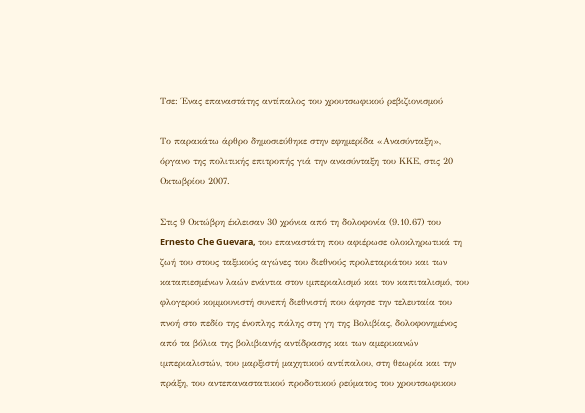Τσε: Ένας επαναστάτης αντίπαλος του χρουτσωφικού ρεβιζιονισμού

Το παρακάτω άρθρο δημοσιεύθηκε στην εφημερίδα «Ανασύνταξη», όργανο της πολιτικής επιτροπής γιά την ανασύνταξη του ΚΚΕ, στις 20 Οκτωβρίου 2007.

Στις 9 Οκτώβρη έκλεισαν 30 χρόνια από τη δολοφονία (9.10.67) του Ernesto Che Guevara, του επαναστάτη που αφιέρωσε ολοκληρωτικά τη ζωή του στους ταξικούς αγώνες του διεθνούς προλεταριάτου και των καταπιεσμένων λαών ενάντια στον ιμπεριαλισμό και τον καπιταλισμό, του φλογερού κομμουνιστή συνεπή διεθνιστή που άφησε την τελευταία του πνοή στο πεδίο της ένοπλης πάλης στη γη της Βολιβίας, δολοφονημένος από τα βόλια της βολιβιανής αντίδρασης και των αμερικανών ιμπεριαλιστών, του μαρξιστή μαχητικού αντίπαλου, στη θεωρία και την πράξη, του αντεπαναστατικού προδοτικού ρεύματος του χρουτσωφικου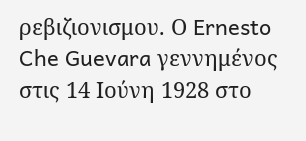ρεβιζιονισμου. Ο Ernesto Che Guevara γεννημένος στις 14 Ιούνη 1928 στο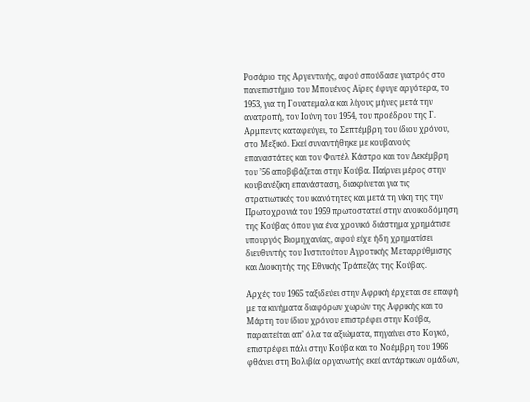Ροσάριο της Αργεντινής, αφού σπούδασε γιατρός στο πανεπιστήμιο του Μπουένος Αϊρες έφυγε αργότερα, το 1953, για τη Γουατεμαλα και λίγους μήνες μετά την ανατροπή, τον Ιούνη του 1954, του προέδρου της Γ. Αρμπεντς καταφεύγει, το Σεπτέμβρη του ίδιου χρόνου, στο Μεξικό. Εκεί συναντήθηκε με κουβανούς επαναστάτες και τον Φιντέλ Κάστρο και τον Δεκέμβρη του ’56 αποβιβάζεται στην Κούβα. Παίρνει μέρος στην κουβανέζικη επανάσταση, διακρίνεται για τις στρατιωτικές του ικανότητες και μετά τη νίκη της την Πρωτοχρονιά του 1959 πρωτοστατεί στην ανοικοδόμηση της Κούβας όπου για ένα χρονικό διάστημα χρημάτισε υπουργός Βιομηχανίας, αφού είχε ήδη χρηματίσει διευθυντής του Ινστιτούτου Αγροτικής Μεταρρύθμισης και Διοικητής της Εθνικής Τράπεζάς της Κούβας.

Αρχές του 1965 ταξιδεύει στην Αφρική έρχεται σε επαφή με τα κινήματα διαφόρων χωρών της Αφρικής και το Μάρτη του ίδιου χρόνου επιστρέφει στην Κούβα, παραιτείται απ’ όλα τα αξιώματα, πηγαίνει στο Κογκό, επιστρέφει πάλι στην Κούβα και το Νοέμβρη του 1966 φθάνει στη Βολιβία οργανωτής εκεί αντάρτικων ομάδων,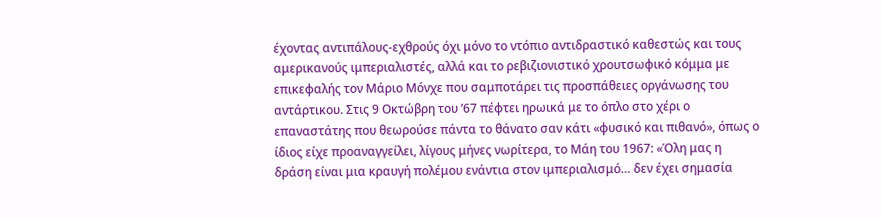έχοντας αντιπάλους-εχθρούς όχι μόνο το ντόπιο αντιδραστικό καθεστώς και τους αμερικανούς ιμπεριαλιστές, αλλά και το ρεβιζιονιστικό χρουτσωφικό κόμμα με επικεφαλής τον Μάριο Μόνχε που σαμποτάρει τις προσπάθειες οργάνωσης του αντάρτικου. Στις 9 Οκτώβρη του ’67 πέφτει ηρωικά με το όπλο στο χέρι ο επαναστάτης που θεωρούσε πάντα το θάνατο σαν κάτι «φυσικό και πιθανό», όπως ο ίδιος είχε προαναγγείλει, λίγους μήνες νωρίτερα, το Μάη του 1967: «Όλη μας η δράση είναι μια κραυγή πολέμου ενάντια στον ιμπεριαλισμό… δεν έχει σημασία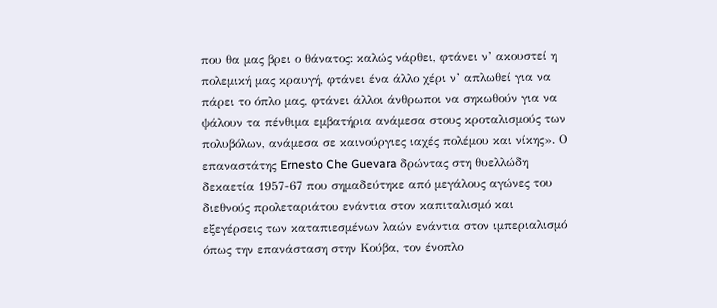που θα μας βρει ο θάνατος: καλώς νάρθει, φτάνει ν’ ακουστεί η πολεμική μας κραυγή, φτάνει ένα άλλο χέρι ν’ απλωθεί για να πάρει το όπλο μας, φτάνει άλλοι άνθρωποι να σηκωθούν για να ψάλουν τα πένθιμα εμβατήρια ανάμεσα στους κροταλισμούς των πολυβόλων, ανάμεσα σε καινούργιες ιαχές πολέμου και νίκης». Ο επαναστάτης Ernesto Che Guevara δρώντας στη θυελλώδη δεκαετία 1957-67 που σημαδεύτηκε από μεγάλους αγώνες του διεθνούς προλεταριάτου ενάντια στον καπιταλισμό και εξεγέρσεις των καταπιεσμένων λαών ενάντια στον ιμπεριαλισμό όπως την επανάσταση στην Κούβα, τον ένοπλο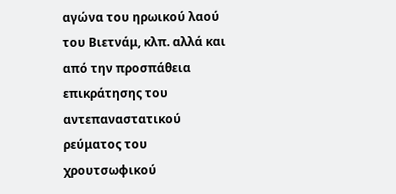αγώνα του ηρωικού λαού του Βιετνάμ, κλπ. αλλά και από την προσπάθεια επικράτησης του αντεπαναστατικού ρεύματος του χρουτσωφικού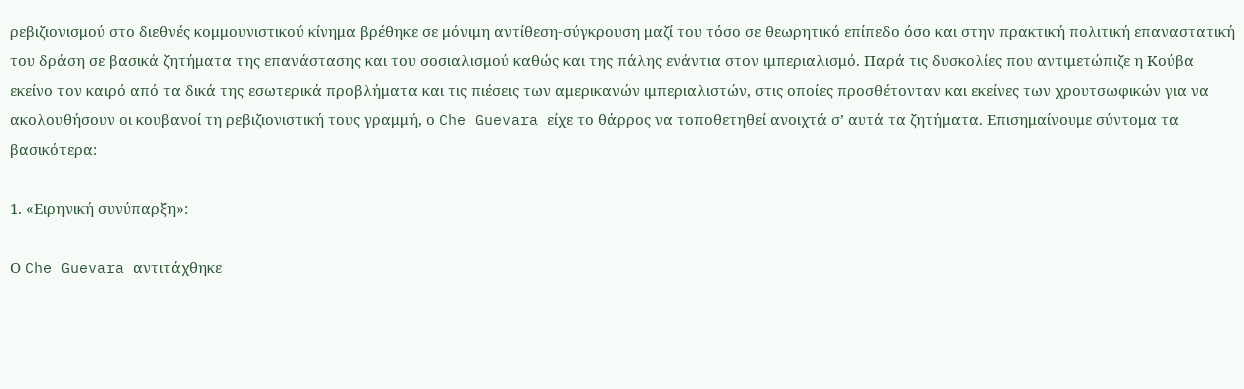ρεβιζιονισμού στο διεθνές κομμουνιστικού κίνημα βρέθηκε σε μόνιμη αντίθεση-σύγκρουση μαζί του τόσο σε θεωρητικό επίπεδο όσο και στην πρακτική πολιτική επαναστατική του δράση σε βασικά ζητήματα της επανάστασης και του σοσιαλισμού καθώς και της πάλης ενάντια στον ιμπεριαλισμό. Παρά τις δυσκολίες που αντιμετώπιζε η Κούβα εκείνο τον καιρό από τα δικά της εσωτερικά προβλήματα και τις πιέσεις των αμερικανών ιμπεριαλιστών, στις οποίες προσθέτονταν και εκείνες των χρουτσωφικών για να ακολουθήσουν οι κουβανοί τη ρεβιζιονιστική τους γραμμή, ο Che Guevara είχε το θάρρος να τοποθετηθεί ανοιχτά σ’ αυτά τα ζητήματα. Επισημαίνουμε σύντομα τα βασικότερα:

1. «Ειρηνική συνύπαρξη»:

Ο Che Guevara αντιτάχθηκε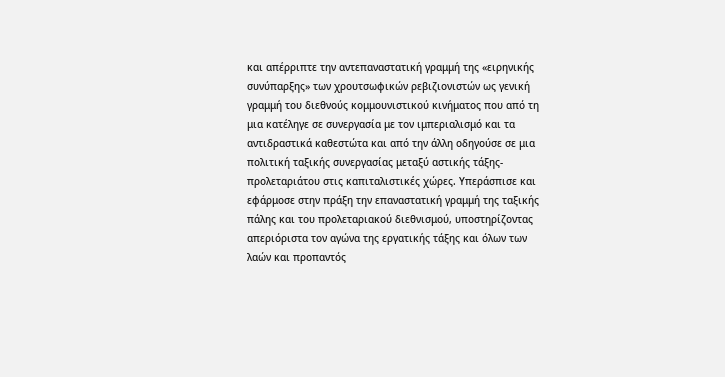και απέρριπτε την αντεπαναστατική γραμμή της «ειρηνικής συνύπαρξης» των χρουτσωφικών ρεβιζιονιστών ως γενική γραμμή του διεθνούς κομμουνιστικού κινήματος που από τη μια κατέληγε σε συνεργασία με τον ιμπεριαλισμό και τα αντιδραστικά καθεστώτα και από την άλλη οδηγούσε σε μια πολιτική ταξικής συνεργασίας μεταξύ αστικής τάξης-προλεταριάτου στις καπιταλιστικές χώρες. Υπεράσπισε και εφάρμοσε στην πράξη την επαναστατική γραμμή της ταξικής πάλης και του προλεταριακού διεθνισμού, υποστηρίζοντας απεριόριστα τον αγώνα της εργατικής τάξης και όλων των λαών και προπαντός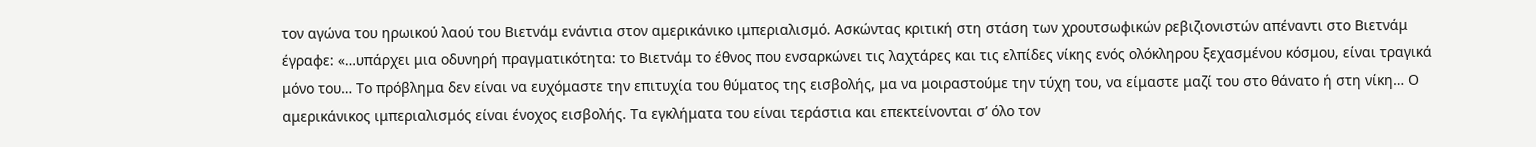τον αγώνα του ηρωικού λαού του Βιετνάμ ενάντια στον αμερικάνικο ιμπεριαλισμό. Ασκώντας κριτική στη στάση των χρουτσωφικών ρεβιζιονιστών απέναντι στο Βιετνάμ έγραφε: «…υπάρχει μια οδυνηρή πραγματικότητα: το Βιετνάμ το έθνος που ενσαρκώνει τις λαχτάρες και τις ελπίδες νίκης ενός ολόκληρου ξεχασμένου κόσμου, είναι τραγικά μόνο του… Το πρόβλημα δεν είναι να ευχόμαστε την επιτυχία του θύματος της εισβολής, μα να μοιραστούμε την τύχη του, να είμαστε μαζί του στο θάνατο ή στη νίκη… Ο αμερικάνικος ιμπεριαλισμός είναι ένοχος εισβολής. Τα εγκλήματα του είναι τεράστια και επεκτείνονται σ’ όλο τον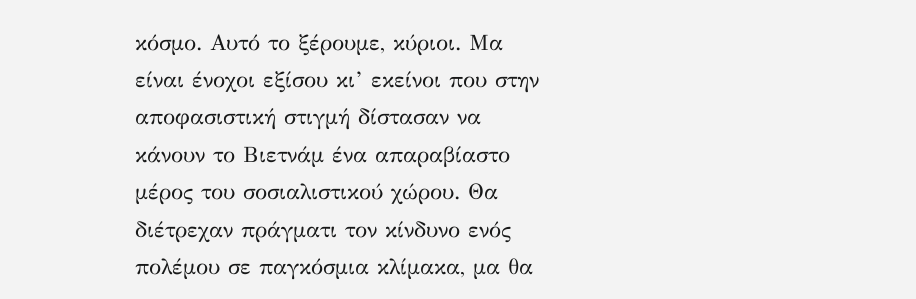κόσμο. Αυτό το ξέρουμε, κύριοι. Μα είναι ένοχοι εξίσου κι’ εκείνοι που στην αποφασιστική στιγμή δίστασαν να κάνουν το Βιετνάμ ένα απαραβίαστο μέρος του σοσιαλιστικού χώρου. Θα διέτρεχαν πράγματι τον κίνδυνο ενός πολέμου σε παγκόσμια κλίμακα, μα θα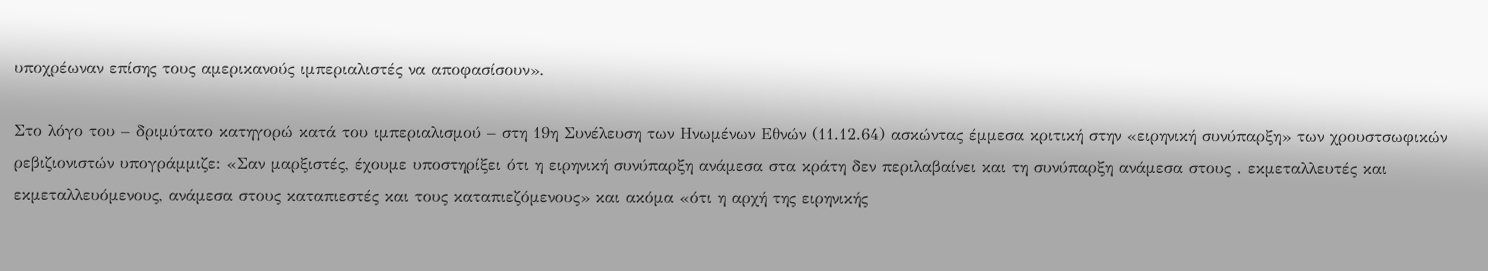υποχρέωναν επίσης τους αμερικανούς ιμπεριαλιστές να αποφασίσουν».

Στο λόγο του – δριμύτατο κατηγορώ κατά του ιμπεριαλισμού – στη 19η Συνέλευση των Ηνωμένων Εθνών (11.12.64) ασκώντας έμμεσα κριτική στην «ειρηνική συνύπαρξη» των χρουστσωφικών ρεβιζιονιστών υπογράμμιζε: «Σαν μαρξιστές, έχουμε υποστηρίξει ότι η ειρηνική συνύπαρξη ανάμεσα στα κράτη δεν περιλαβαίνει και τη συνύπαρξη ανάμεσα στους . εκμεταλλευτές και εκμεταλλευόμενους, ανάμεσα στους καταπιεστές και τους καταπιεζόμενους» και ακόμα «ότι η αρχή της ειρηνικής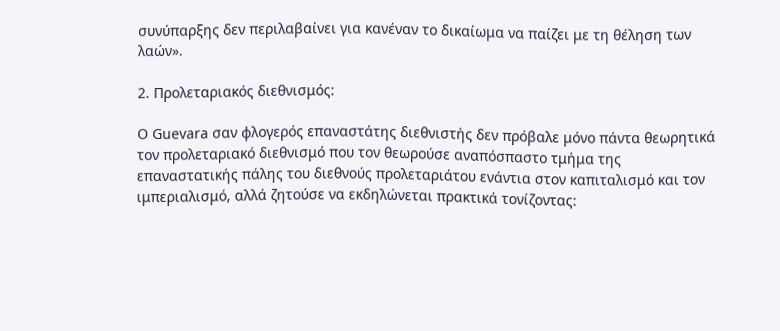συνύπαρξης δεν περιλαβαίνει για κανέναν το δικαίωμα να παίζει με τη θέληση των λαών».

2. Προλεταριακός διεθνισμός:

Ο Guevara σαν φλογερός επαναστάτης διεθνιστής δεν πρόβαλε μόνο πάντα θεωρητικά τον προλεταριακό διεθνισμό που τον θεωρούσε αναπόσπαστο τμήμα της επαναστατικής πάλης του διεθνούς προλεταριάτου ενάντια στον καπιταλισμό και τον ιμπεριαλισμό, αλλά ζητούσε να εκδηλώνεται πρακτικά τονίζοντας: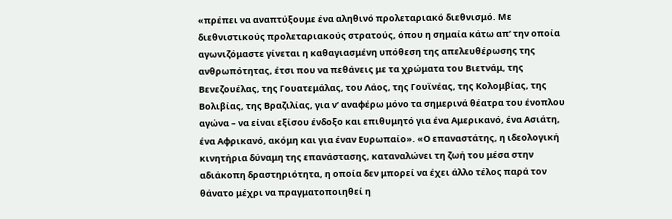«πρέπει να αναπτύξουμε ένα αληθινό προλεταριακό διεθνισμό. Με διεθνιστικούς προλεταριακούς στρατούς, όπου η σημαία κάτω απ’ την οποία αγωνιζόμαστε γίνεται η καθαγιασμένη υπόθεση της απελευθέρωσης της ανθρωπότητας, έτσι που να πεθάνεις με τα χρώματα του Βιετνάμ, της Βενεζουέλας, της Γουατεμάλας, του Λάος, της Γουϊνέας, της Κολομβίας, της Βολιβίας, της Βραζιλίας, για ν’ αναφέρω μόνο τα σημερινά θέατρα του ένοπλου αγώνα – να είναι εξίσου ένδοξο και επιθυμητό για ένα Αμερικανό, ένα Ασιάτη, ένα Αφρικανό, ακόμη και για έναν Ευρωπαίο». «Ο επαναστάτης, η ιδεολογική κινητήρια δύναμη της επανάστασης, καταναλώνει τη ζωή του μέσα στην αδιάκοπη δραστηριότητα, η οποία δεν μπορεί να έχει άλλο τέλος παρά τον θάνατο μέχρι να πραγματοποιηθεί η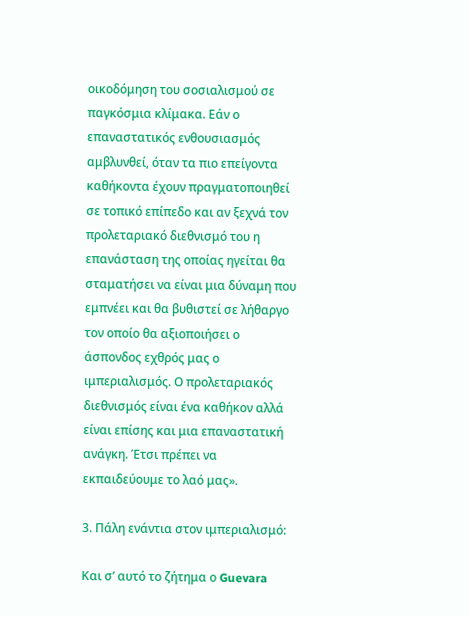οικοδόμηση του σοσιαλισμού σε παγκόσμια κλίμακα. Εάν ο επαναστατικός ενθουσιασμός αμβλυνθεί, όταν τα πιο επείγοντα καθήκοντα έχουν πραγματοποιηθεί σε τοπικό επίπεδο και αν ξεχνά τον προλεταριακό διεθνισμό του η επανάσταση της οποίας ηγείται θα σταματήσει να είναι μια δύναμη που εμπνέει και θα βυθιστεί σε λήθαργο τον οποίο θα αξιοποιήσει ο άσπονδος εχθρός μας ο ιμπεριαλισμός. Ο προλεταριακός διεθνισμός είναι ένα καθήκον αλλά είναι επίσης και μια επαναστατική ανάγκη. Έτσι πρέπει να εκπαιδεύουμε το λαό μας».

3. Πάλη ενάντια στον ιμπεριαλισμό:

Και σ’ αυτό το ζήτημα ο Guevara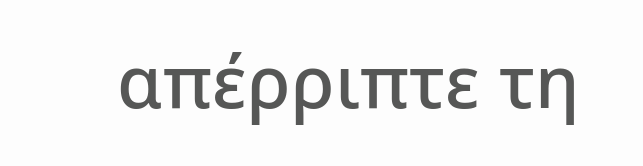απέρριπτε τη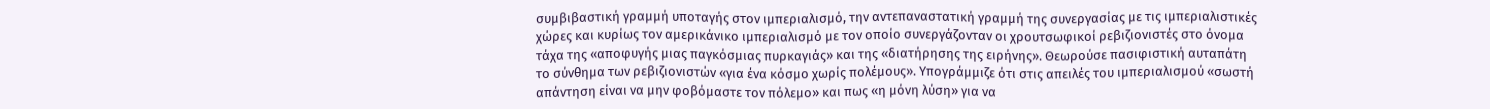συμβιβαστική γραμμή υποταγής στον ιμπεριαλισμό, την αντεπαναστατική γραμμή της συνεργασίας με τις ιμπεριαλιστικές χώρες και κυρίως τον αμερικάνικο ιμπεριαλισμό με τον οποίο συνεργάζονταν οι χρουτσωφικοί ρεβιζιονιστές στο όνομα τάχα της «αποφυγής μιας παγκόσμιας πυρκαγιάς» και της «διατήρησης της ειρήνης». Θεωρούσε πασιφιστική αυταπάτη το σύνθημα των ρεβιζιονιστών «για ένα κόσμο χωρίς πολέμους». Υπογράμμιζε ότι στις απειλές του ιμπεριαλισμού «σωστή απάντηση είναι να μην φοβόμαστε τον πόλεμο» και πως «η μόνη λύση» για να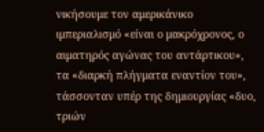νικήσουμε τον αμερικάνικο ιμπεριαλισμό «είναι ο μακρόχρονος, ο αιματηρός αγώνας του αντάρτικου», τα «διαρκή πλήγματα εναντίον του», τάσσονταν υπέρ της δημιουργίας «δυο, τριών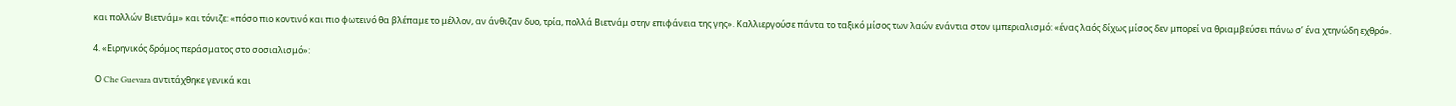και πολλών Βιετνάμ» και τόνιζε: «πόσο πιο κοντινό και πιο φωτεινό θα βλέπαμε το μέλλον, αν άνθιζαν δυο, τρία, πολλά Βιετνάμ στην επιφάνεια της γης». Καλλιεργούσε πάντα το ταξικό μίσος των λαών ενάντια στον ιμπεριαλισμό: «ένας λαός δίχως μίσος δεν μπορεί να θριαμβεύσει πάνω σ’ ένα χτηνώδη εχθρό».

4. «Ειρηνικός δρόμος περάσματος στο σοσιαλισμό»:

 Ο Che Guevara αντιτάχθηκε γενικά και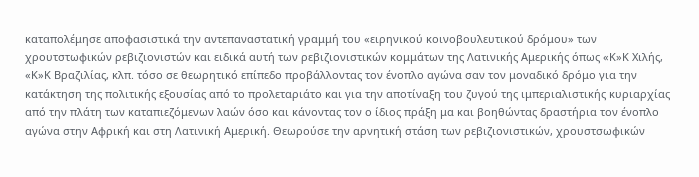καταπολέμησε αποφασιστικά την αντεπαναστατική γραμμή του «ειρηνικού κοινοβουλευτικού δρόμου» των χρουτστωφικών ρεβιζιονιστών και ειδικά αυτή των ρεβιζιονιστικών κομμάτων της Λατινικής Αμερικής όπως «Κ»Κ Χιλής, «Κ»Κ Βραζιλίας, κλπ. τόσο σε θεωρητικό επίπεδο προβάλλοντας τον ένοπλο αγώνα σαν τον μοναδικό δρόμο για την κατάκτηση της πολιτικής εξουσίας από το προλεταριάτο και για την αποτίναξη του ζυγού της ιμπεριαλιστικής κυριαρχίας από την πλάτη των καταπιεζόμενων λαών όσο και κάνοντας τον ο ίδιος πράξη μα και βοηθώντας δραστήρια τον ένοπλο αγώνα στην Αφρική και στη Λατινική Αμερική. Θεωρούσε την αρνητική στάση των ρεβιζιονιστικών, χρουστσωφικών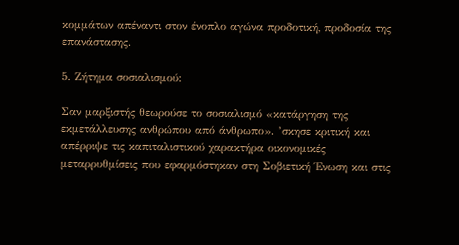κομμάτων απέναντι στον ένοπλο αγώνα προδοτική, προδοσία της επανάστασης.

5. Ζήτημα σοσιαλισμού:

Σαν μαρξιστής θεωρούσε το σοσιαλισμό «κατάργηση της εκμετάλλευσης ανθρώπου από άνθρωπο». ’σκησε κριτική και απέρριψε τις καπιταλιστικού χαρακτήρα οικονομικές μεταρρυθμίσεις που εφαρμόστηκαν στη Σοβιετική Ένωση και στις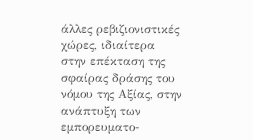άλλες ρεβιζιονιστικές χώρες, ιδιαίτερα στην επέκταση της σφαίρας δράσης του νόμου της Αξίας, στην ανάπτυξη των εμπορευματο-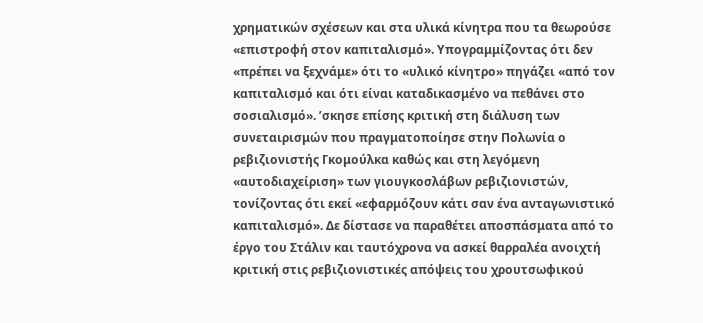χρηματικών σχέσεων και στα υλικά κίνητρα που τα θεωρούσε «επιστροφή στον καπιταλισμό». Υπογραμμίζοντας ότι δεν «πρέπει να ξεχνάμε» ότι το «υλικό κίνητρο» πηγάζει «από τον καπιταλισμό και ότι είναι καταδικασμένο να πεθάνει στο σοσιαλισμό». ’σκησε επίσης κριτική στη διάλυση των συνεταιρισμών που πραγματοποίησε στην Πολωνία ο ρεβιζιονιστής Γκομούλκα καθώς και στη λεγόμενη «αυτοδιαχείριση» των γιουγκοσλάβων ρεβιζιονιστών, τονίζοντας ότι εκεί «εφαρμόζουν κάτι σαν ένα ανταγωνιστικό καπιταλισμό». Δε δίστασε να παραθέτει αποσπάσματα από το έργο του Στάλιν και ταυτόχρονα να ασκεί θαρραλέα ανοιχτή κριτική στις ρεβιζιονιστικές απόψεις του χρουτσωφικού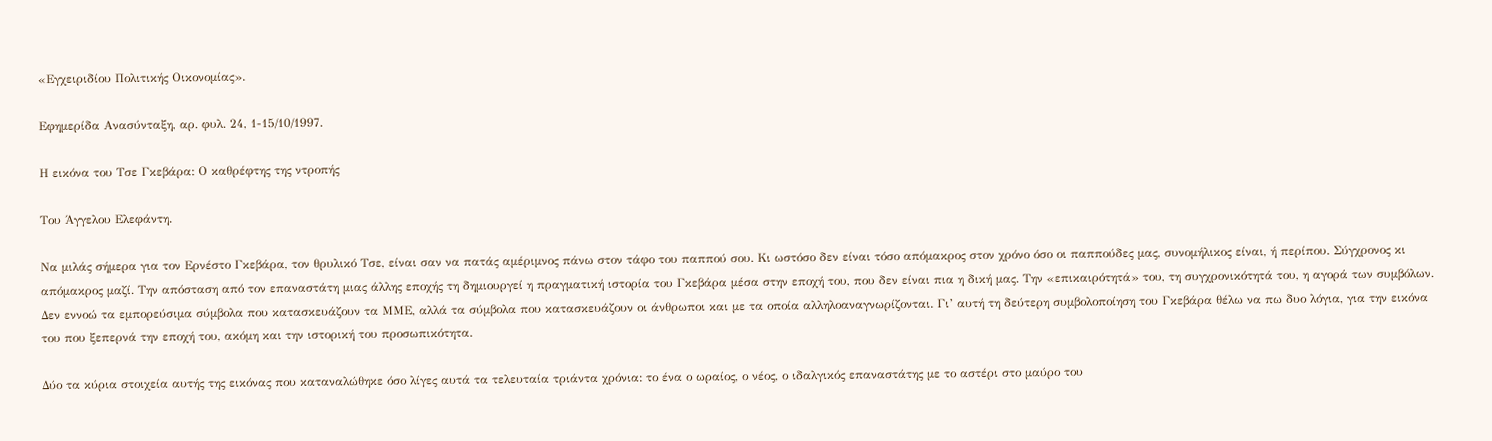«Εγχειριδίου Πολιτικής Οικονομίας».

Εφημερίδα Ανασύνταξη, αρ. φυλ. 24, 1-15/10/1997.

Η εικόνα του Τσε Γκεβάρα: Ο καθρέφτης της ντροπής

Του Άγγελου Ελεφάντη.

Να μιλάς σήμερα για τον Ερνέστο Γκεβάρα, τον θρυλικό Τσε, είναι σαν να πατάς αμέριμνος πάνω στον τάφο του παππού σου. Κι ωστόσο δεν είναι τόσο απόμακρος στον χρόνο όσο οι παππούδες μας, συνομήλικος είναι, ή περίπου. Σύγχρονος κι απόμακρος μαζί. Την απόσταση από τον επαναστάτη μιας άλλης εποχής τη δημιουργεί η πραγματική ιστορία του Γκεβάρα μέσα στην εποχή του, που δεν είναι πια η δική μας. Την «επικαιρότητά» του, τη συγχρονικότητά του, η αγορά των συμβόλων. Δεν εννοώ τα εμπορεύσιμα σύμβολα που κατασκευάζουν τα ΜΜΕ, αλλά τα σύμβολα που κατασκευάζουν οι άνθρωποι και με τα οποία αλληλοαναγνωρίζονται. Γι’ αυτή τη δεύτερη συμβολοποίηση του Γκεβάρα θέλω να πω δυο λόγια, για την εικόνα του που ξεπερνά την εποχή του, ακόμη και την ιστορική του προσωπικότητα.

Δύο τα κύρια στοιχεία αυτής της εικόνας που καταναλώθηκε όσο λίγες αυτά τα τελευταία τριάντα χρόνια: το ένα ο ωραίος, ο νέος, ο ιδαλγικός επαναστάτης με το αστέρι στο μαύρο του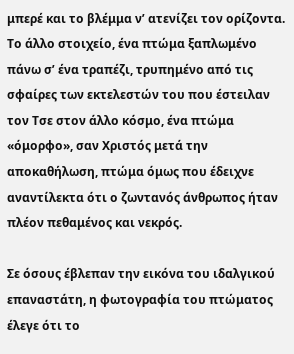μπερέ και το βλέμμα ν’ ατενίζει τον ορίζοντα. Το άλλο στοιχείο, ένα πτώμα ξαπλωμένο πάνω σ’ ένα τραπέζι, τρυπημένο από τις σφαίρες των εκτελεστών του που έστειλαν τον Τσε στον άλλο κόσμο, ένα πτώμα «όμορφο», σαν Χριστός μετά την αποκαθήλωση, πτώμα όμως που έδειχνε αναντίλεκτα ότι ο ζωντανός άνθρωπος ήταν πλέον πεθαμένος και νεκρός.

Σε όσους έβλεπαν την εικόνα του ιδαλγικού επαναστάτη, η φωτογραφία του πτώματος έλεγε ότι το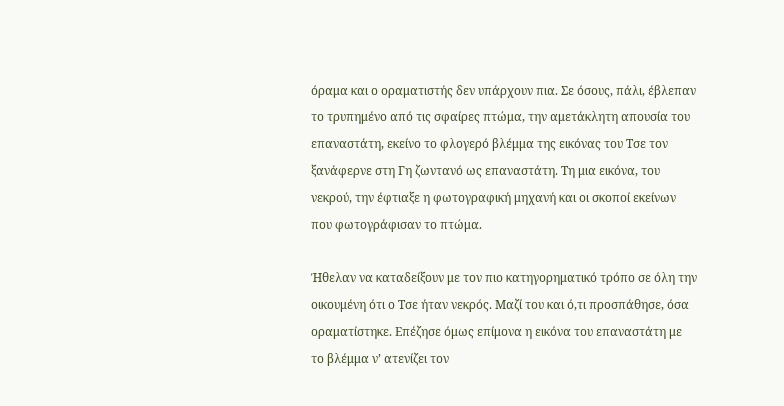όραμα και ο οραματιστής δεν υπάρχουν πια. Σε όσους, πάλι, έβλεπαν το τρυπημένο από τις σφαίρες πτώμα, την αμετάκλητη απουσία του επαναστάτη, εκείνο το φλογερό βλέμμα της εικόνας του Τσε τον ξανάφερνε στη Γη ζωντανό ως επαναστάτη. Τη μια εικόνα, του νεκρού, την έφτιαξε η φωτογραφική μηχανή και οι σκοποί εκείνων που φωτογράφισαν το πτώμα.

Ήθελαν να καταδείξουν με τον πιο κατηγορηματικό τρόπο σε όλη την οικουμένη ότι ο Τσε ήταν νεκρός. Μαζί του και ό,τι προσπάθησε, όσα οραματίστηκε. Επέζησε όμως επίμονα η εικόνα του επαναστάτη με το βλέμμα ν’ ατενίζει τον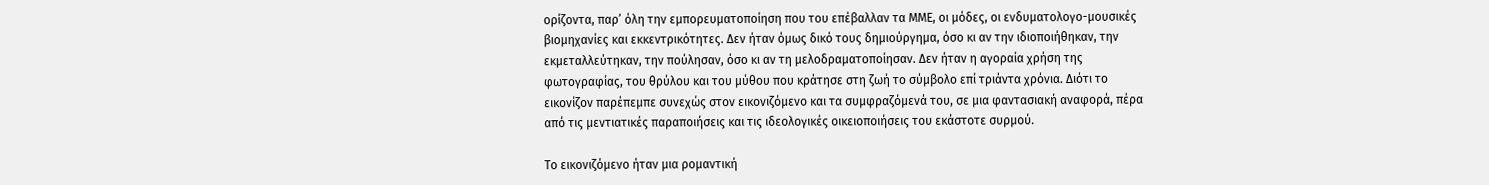ορίζοντα, παρ’ όλη την εμπορευματοποίηση που του επέβαλλαν τα ΜΜΕ, οι μόδες, οι ενδυματολογο-μουσικές βιομηχανίες και εκκεντρικότητες. Δεν ήταν όμως δικό τους δημιούργημα, όσο κι αν την ιδιοποιήθηκαν, την εκμεταλλεύτηκαν, την πούλησαν, όσο κι αν τη μελοδραματοποίησαν. Δεν ήταν η αγοραία χρήση της φωτογραφίας, του θρύλου και του μύθου που κράτησε στη ζωή το σύμβολο επί τριάντα χρόνια. Διότι το εικονίζον παρέπεμπε συνεχώς στον εικονιζόμενο και τα συμφραζόμενά του, σε μια φαντασιακή αναφορά, πέρα από τις μεντιατικές παραποιήσεις και τις ιδεολογικές οικειοποιήσεις του εκάστοτε συρμού.

Το εικονιζόμενο ήταν μια ρομαντική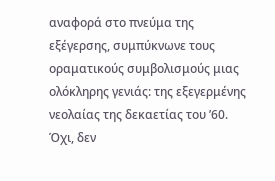αναφορά στο πνεύμα της εξέγερσης, συμπύκνωνε τους οραματικούς συμβολισμούς μιας ολόκληρης γενιάς: της εξεγερμένης νεολαίας της δεκαετίας του ’60. Όχι, δεν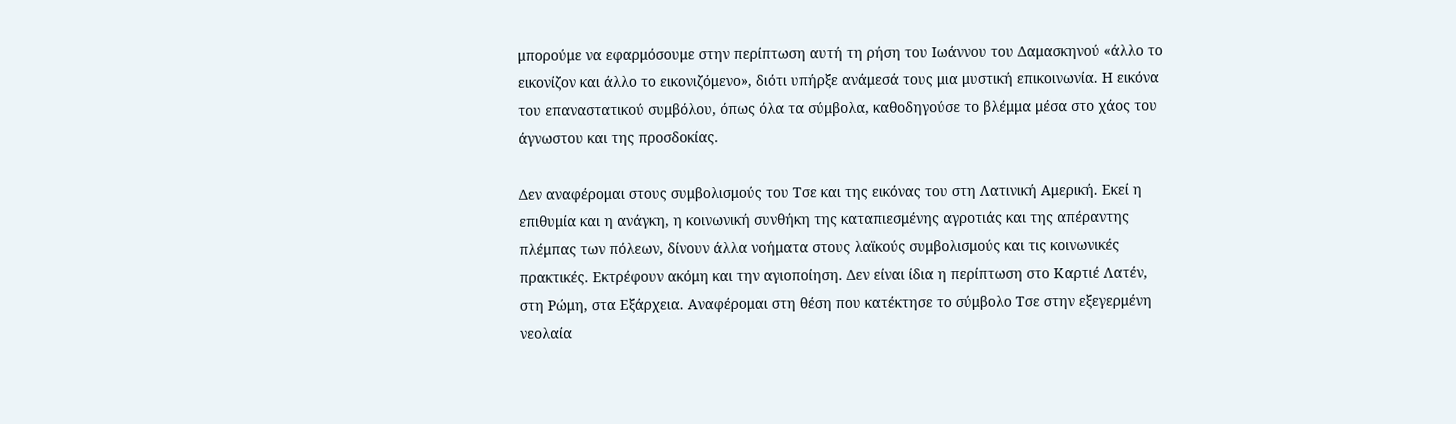μπορούμε να εφαρμόσουμε στην περίπτωση αυτή τη ρήση του Ιωάννου του Δαμασκηνού «άλλο το εικονίζον και άλλο το εικονιζόμενο», διότι υπήρξε ανάμεσά τους μια μυστική επικοινωνία. Η εικόνα του επαναστατικού συμβόλου, όπως όλα τα σύμβολα, καθοδηγούσε το βλέμμα μέσα στο χάος του άγνωστου και της προσδοκίας.

Δεν αναφέρομαι στους συμβολισμούς του Τσε και της εικόνας του στη Λατινική Αμερική. Εκεί η επιθυμία και η ανάγκη, η κοινωνική συνθήκη της καταπιεσμένης αγροτιάς και της απέραντης πλέμπας των πόλεων, δίνουν άλλα νοήματα στους λαϊκούς συμβολισμούς και τις κοινωνικές πρακτικές. Εκτρέφουν ακόμη και την αγιοποίηση. Δεν είναι ίδια η περίπτωση στο Καρτιέ Λατέν, στη Ρώμη, στα Εξάρχεια. Αναφέρομαι στη θέση που κατέκτησε το σύμβολο Τσε στην εξεγερμένη νεολαία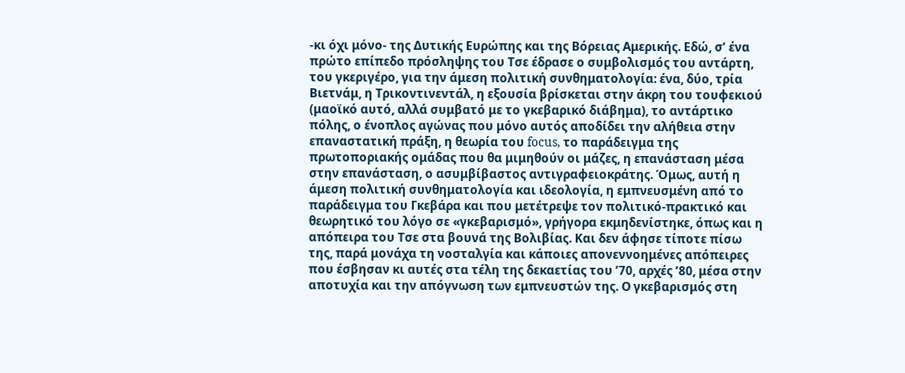-κι όχι μόνο- της Δυτικής Ευρώπης και της Βόρειας Αμερικής. Εδώ, σ’ ένα πρώτο επίπεδο πρόσληψης του Τσε έδρασε ο συμβολισμός του αντάρτη, του γκεριγέρο, για την άμεση πολιτική συνθηματολογία: ένα, δύο, τρία Βιετνάμ, η Τρικοντινεντάλ, η εξουσία βρίσκεται στην άκρη του τουφεκιού (μαοϊκό αυτό, αλλά συμβατό με το γκεβαρικό διάβημα), το αντάρτικο πόλης, ο ένοπλος αγώνας που μόνο αυτός αποδίδει την αλήθεια στην επαναστατική πράξη, η θεωρία του focus, το παράδειγμα της πρωτοποριακής ομάδας που θα μιμηθούν οι μάζες, η επανάσταση μέσα στην επανάσταση, ο ασυμβίβαστος αντιγραφειοκράτης. Όμως, αυτή η άμεση πολιτική συνθηματολογία και ιδεολογία, η εμπνευσμένη από το παράδειγμα του Γκεβάρα και που μετέτρεψε τον πολιτικό-πρακτικό και θεωρητικό του λόγο σε «γκεβαρισμό», γρήγορα εκμηδενίστηκε, όπως και η απόπειρα του Τσε στα βουνά της Βολιβίας. Και δεν άφησε τίποτε πίσω της, παρά μονάχα τη νοσταλγία και κάποιες απονεννοημένες απόπειρες που έσβησαν κι αυτές στα τέλη της δεκαετίας του ’70, αρχές ’80, μέσα στην αποτυχία και την απόγνωση των εμπνευστών της. Ο γκεβαρισμός στη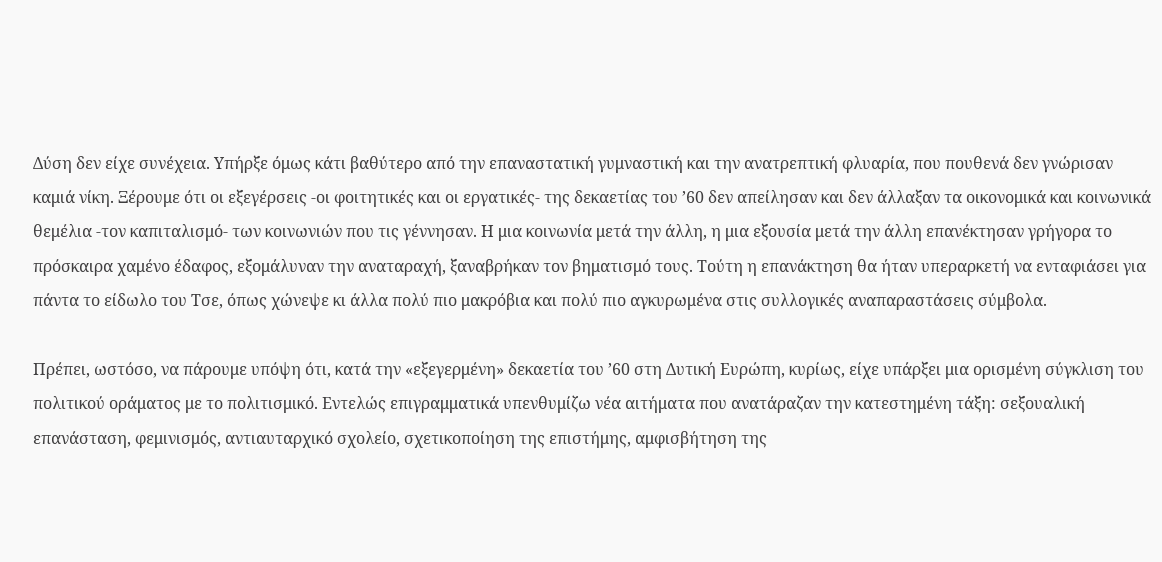Δύση δεν είχε συνέχεια. Υπήρξε όμως κάτι βαθύτερο από την επαναστατική γυμναστική και την ανατρεπτική φλυαρία, που πουθενά δεν γνώρισαν καμιά νίκη. Ξέρουμε ότι οι εξεγέρσεις -οι φοιτητικές και οι εργατικές- της δεκαετίας του ’60 δεν απείλησαν και δεν άλλαξαν τα οικονομικά και κοινωνικά θεμέλια -τον καπιταλισμό- των κοινωνιών που τις γέννησαν. Η μια κοινωνία μετά την άλλη, η μια εξουσία μετά την άλλη επανέκτησαν γρήγορα το πρόσκαιρα χαμένο έδαφος, εξομάλυναν την αναταραχή, ξαναβρήκαν τον βηματισμό τους. Τούτη η επανάκτηση θα ήταν υπεραρκετή να ενταφιάσει για πάντα το είδωλο του Τσε, όπως χώνεψε κι άλλα πολύ πιο μακρόβια και πολύ πιο αγκυρωμένα στις συλλογικές αναπαραστάσεις σύμβολα.

Πρέπει, ωστόσο, να πάρουμε υπόψη ότι, κατά την «εξεγερμένη» δεκαετία του ’60 στη Δυτική Ευρώπη, κυρίως, είχε υπάρξει μια ορισμένη σύγκλιση του πολιτικού οράματος με το πολιτισμικό. Εντελώς επιγραμματικά υπενθυμίζω νέα αιτήματα που ανατάραζαν την κατεστημένη τάξη: σεξουαλική επανάσταση, φεμινισμός, αντιαυταρχικό σχολείο, σχετικοποίηση της επιστήμης, αμφισβήτηση της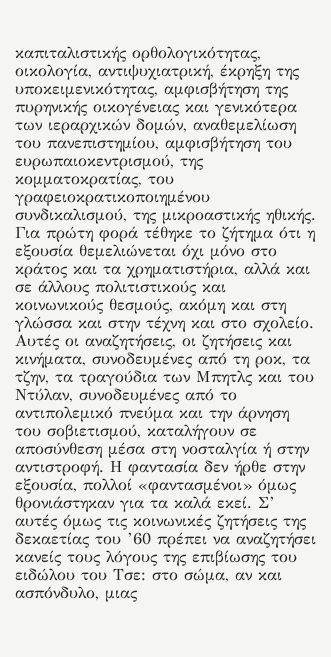καπιταλιστικής ορθολογικότητας, οικολογία, αντιψυχιατρική, έκρηξη της υποκειμενικότητας, αμφισβήτηση της πυρηνικής οικογένειας και γενικότερα των ιεραρχικών δομών, αναθεμελίωση του πανεπιστημίου, αμφισβήτηση του ευρωπαιοκεντρισμού, της κομματοκρατίας, του γραφειοκρατικοποιημένου συνδικαλισμού, της μικροαστικής ηθικής. Για πρώτη φορά τέθηκε το ζήτημα ότι η εξουσία θεμελιώνεται όχι μόνο στο κράτος και τα χρηματιστήρια, αλλά και σε άλλους πολιτιστικούς και κοινωνικούς θεσμούς, ακόμη και στη γλώσσα και στην τέχνη και στο σχολείο. Αυτές οι αναζητήσεις, οι ζητήσεις και κινήματα, συνοδευμένες από τη ροκ, τα τζην, τα τραγούδια των Μπητλς και του Ντύλαν, συνοδευμένες από το αντιπολεμικό πνεύμα και την άρνηση του σοβιετισμού, καταλήγουν σε αποσύνθεση μέσα στη νοσταλγία ή στην αντιστροφή. Η φαντασία δεν ήρθε στην εξουσία, πολλοί «φαντασμένοι» όμως θρονιάστηκαν για τα καλά εκεί. Σ’ αυτές όμως τις κοινωνικές ζητήσεις της δεκαετίας του ’60 πρέπει να αναζητήσει κανείς τους λόγους της επιβίωσης του ειδώλου του Τσε: στο σώμα, αν και ασπόνδυλο, μιας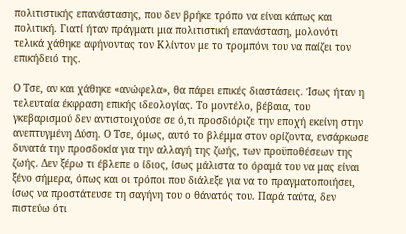πολιτιστικής επανάστασης, που δεν βρήκε τρόπο να είναι κάπως και πολιτική. Γιατί ήταν πράγματι μια πολιτιστική επανάσταση, μολονότι τελικά χάθηκε αφήνοντας τον Κλίντον με το τρομπόνι του να παίζει τον επικήδειό της.

Ο Τσε, αν και χάθηκε «ανώφελα», θα πάρει επικές διαστάσεις. Ίσως ήταν η τελευταία έκφραση επικής ιδεολογίας. Το μοντέλο, βέβαια, του γκεβαρισμού δεν αντιστοιχούσε σε ό,τι προσδιόριζε την εποχή εκείνη στην ανεπτυγμένη Δύση. Ο Τσε, όμως, αυτό το βλέμμα στον ορίζοντα, ενσάρκωσε δυνατά την προσδοκία για την αλλαγή της ζωής, των προϋποθέσεων της ζωής. Δεν ξέρω τι έβλεπε ο ίδιος, ίσως μάλιστα το όραμά του να μας είναι ξένο σήμερα, όπως και οι τρόποι που διάλεξε για να το πραγματοποιήσει, ίσως να προστάτευσε τη σαγήνη του ο θάνατός του. Παρά ταύτα, δεν πιστεύω ότι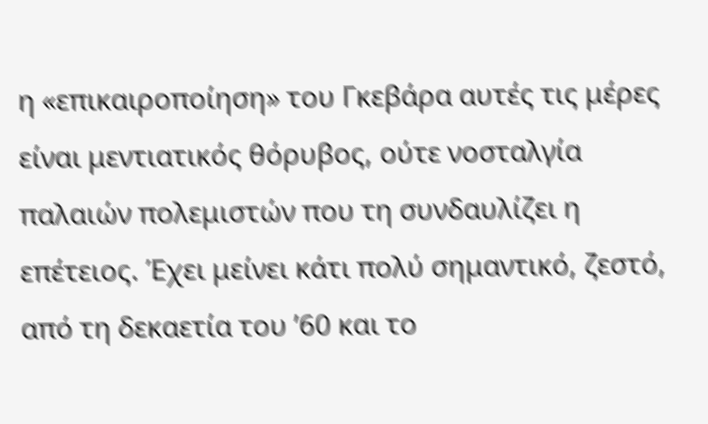η «επικαιροποίηση» του Γκεβάρα αυτές τις μέρες είναι μεντιατικός θόρυβος, ούτε νοσταλγία παλαιών πολεμιστών που τη συνδαυλίζει η επέτειος. Έχει μείνει κάτι πολύ σημαντικό, ζεστό, από τη δεκαετία του ’60 και το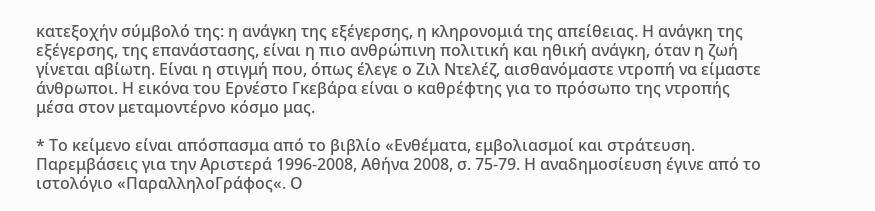κατεξοχήν σύμβολό της: η ανάγκη της εξέγερσης, η κληρονομιά της απείθειας. Η ανάγκη της εξέγερσης, της επανάστασης, είναι η πιο ανθρώπινη πολιτική και ηθική ανάγκη, όταν η ζωή γίνεται αβίωτη. Είναι η στιγμή που, όπως έλεγε ο Ζιλ Ντελέζ, αισθανόμαστε ντροπή να είμαστε άνθρωποι. Η εικόνα του Ερνέστο Γκεβάρα είναι ο καθρέφτης για το πρόσωπο της ντροπής μέσα στον μεταμοντέρνο κόσμο μας.

* Το κείμενο είναι απόσπασμα από το βιβλίο «Ενθέματα, εμβολιασμοί και στράτευση. Παρεμβάσεις για την Αριστερά 1996-2008, Αθήνα 2008, σ. 75-79. Η αναδημοσίευση έγινε από το ιστολόγιο «ΠαραλληλοΓράφος«. Ο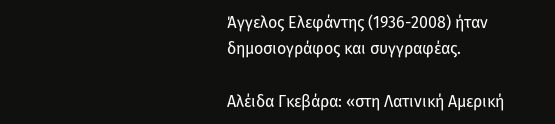Άγγελος Ελεφάντης (1936-2008) ήταν δημοσιογράφος και συγγραφέας.

Αλέιδα Γκεβάρα: «στη Λατινική Αμερική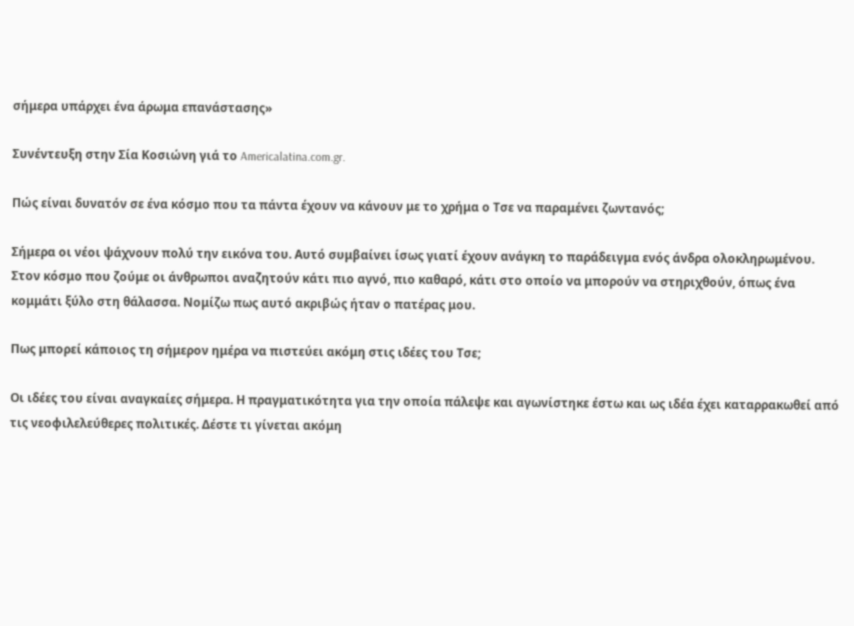σήμερα υπάρχει ένα άρωμα επανάστασης»

Συνέντευξη στην Σία Κοσιώνη γιά το Americalatina.com.gr.

Πώς είναι δυνατόν σε ένα κόσμο που τα πάντα έχουν να κάνουν με το χρήμα ο Τσε να παραμένει ζωντανός;

Σήμερα οι νέοι ψάχνουν πολύ την εικόνα του. Αυτό συμβαίνει ίσως γιατί έχουν ανάγκη το παράδειγμα ενός άνδρα ολοκληρωμένου. Στον κόσμο που ζούμε οι άνθρωποι αναζητούν κάτι πιο αγνό, πιο καθαρό, κάτι στο οποίο να μπορούν να στηριχθούν, όπως ένα κομμάτι ξύλο στη θάλασσα. Νομίζω πως αυτό ακριβώς ήταν ο πατέρας μου.

Πως μπορεί κάποιος τη σήμερον ημέρα να πιστεύει ακόμη στις ιδέες του Τσε;

Οι ιδέες του είναι αναγκαίες σήμερα. Η πραγματικότητα για την οποία πάλεψε και αγωνίστηκε έστω και ως ιδέα έχει καταρρακωθεί από τις νεοφιλελεύθερες πολιτικές. Δέστε τι γίνεται ακόμη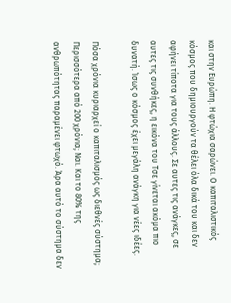και στην Ευρώπη. Η φτώχια σαρώνει. Ο καπιταλιστικός κόσμος που δημιουργούν τα θέλει όλα δικά του και δεν αφήνει τίποτα για τους άλλους. Σε αυτες τις ανάγκες, σε αυτες τις συνθήκες, η εικόνα του Τσε γίνεται ακόμα πιο δυνατή. Ίσως ο κόσμος έχει μεγάλη ανάγκη για νέες ιδέες.

Πόσα χρόνια κυριαρχεί ο καπιταλισμός ως διεθνές σύστημα; Περισσότερα από 200 χρόνια; Ναι. Και το 80% της ανθρωπότητας παραμένει φτωχό. Άρα αυτό το σύστημα δεν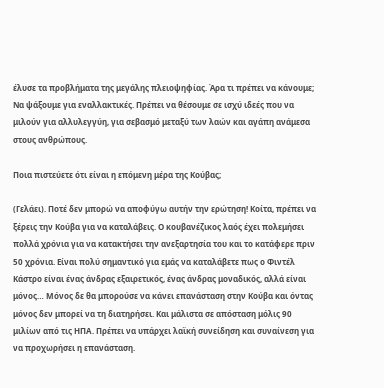έλυσε τα προβλήματα της μεγάλης πλειοψηφίας. Άρα τι πρέπει να κάνουμε; Να ψάξουμε για εναλλακτικές. Πρέπει να θέσουμε σε ισχύ ιδεές που να μιλούν για αλλυλεγγύη, για σεβασμό μεταξύ των λαών και αγάπη ανάμεσα στους ανθρώπους.

Ποια πιστεύετε ότι είναι η επόμενη μέρα της Κούβας;

(Γελάει). Ποτέ δεν μπορώ να αποφύγω αυτήν την ερώτηση! Κοίτα, πρέπει να ξέρεις την Κούβα για να καταλάβεις. Ο κουβανέζικος λαός έχει πολεμήσει πολλά χρόνια για να κατακτήσει την ανεξαρτησία του και το κατάφερε πριν 50 χρόνια. Είναι πολύ σημαντικό για εμάς να καταλάβετε πως ο Φιντέλ Κάστρο είναι ένας άνδρας εξαιρετικός, ένας άνδρας μοναδικός, αλλά είναι μόνος… Μόνος δε θα μπορούσε να κάνει επανάσταση στην Κούβα και όντας μόνος δεν μπορεί να τη διατηρήσει. Και μάλιστα σε απόσταση μόλις 90 μιλίων από τις ΗΠΑ. Πρέπει να υπάρχει λαϊκή συνείδηση και συναίνεση για να προχωρήσει η επανάσταση.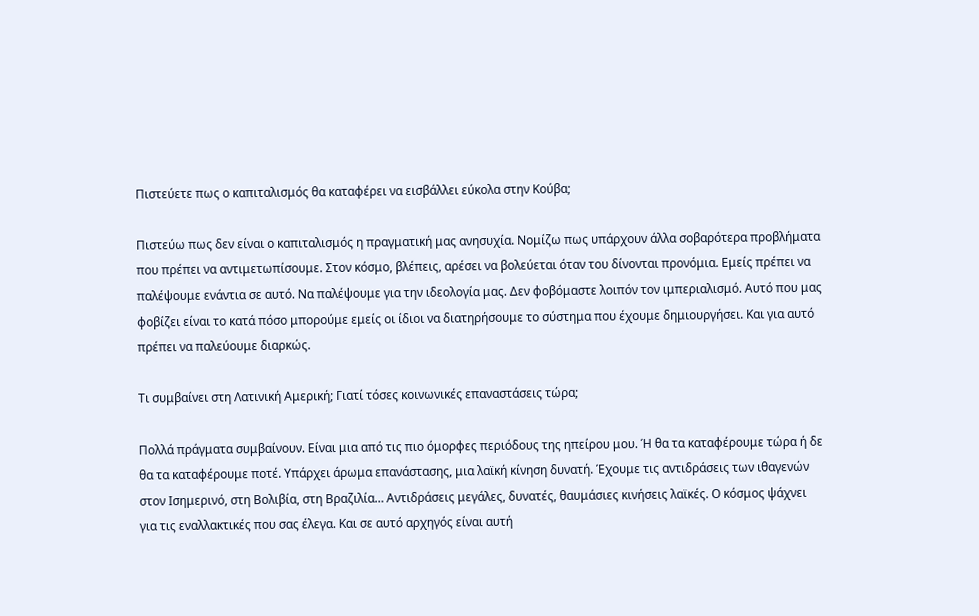Πιστεύετε πως ο καπιταλισμός θα καταφέρει να εισβάλλει εύκολα στην Κούβα;

Πιστεύω πως δεν είναι ο καπιταλισμός η πραγματική μας ανησυχία. Νομίζω πως υπάρχουν άλλα σοβαρότερα προβλήματα που πρέπει να αντιμετωπίσουμε. Στον κόσμο, βλέπεις, αρέσει να βολεύεται όταν του δίνονται προνόμια. Εμείς πρέπει να παλέψουμε ενάντια σε αυτό. Να παλέψουμε για την ιδεολογία μας. Δεν φοβόμαστε λοιπόν τον ιμπεριαλισμό. Αυτό που μας φοβίζει είναι το κατά πόσο μπορούμε εμείς οι ίδιοι να διατηρήσουμε το σύστημα που έχουμε δημιουργήσει. Και για αυτό πρέπει να παλεύουμε διαρκώς.

Τι συμβαίνει στη Λατινική Αμερική; Γιατί τόσες κοινωνικές επαναστάσεις τώρα;

Πολλά πράγματα συμβαίνουν. Είναι μια από τις πιο όμορφες περιόδους της ηπείρου μου. Ή θα τα καταφέρουμε τώρα ή δε θα τα καταφέρουμε ποτέ. Υπάρχει άρωμα επανάστασης, μια λαϊκή κίνηση δυνατή. Έχουμε τις αντιδράσεις των ιθαγενών στον Ισημερινό, στη Βολιβία, στη Βραζιλία… Αντιδράσεις μεγάλες, δυνατές, θαυμάσιες κινήσεις λαϊκές. Ο κόσμος ψάχνει για τις εναλλακτικές που σας έλεγα. Και σε αυτό αρχηγός είναι αυτή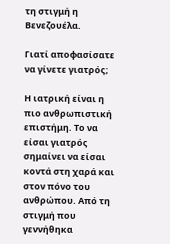τη στιγμή η Βενεζουέλα.

Γιατί αποφασίσατε να γίνετε γιατρός;

Η ιατρική είναι η πιο ανθρωπιστική επιστήμη. Το να είσαι γιατρός σημαίνει να είσαι κοντά στη χαρά και στον πόνο του ανθρώπου. Από τη στιγμή που γεννήθηκα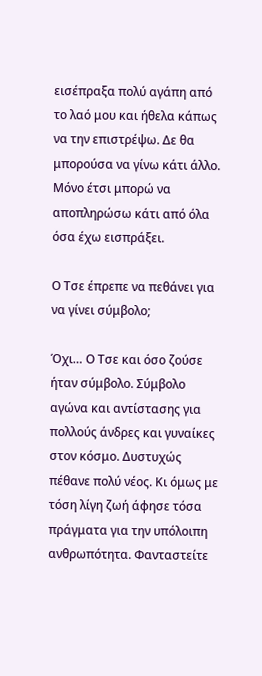εισέπραξα πολύ αγάπη από το λαό μου και ήθελα κάπως να την επιστρέψω. Δε θα μπορούσα να γίνω κάτι άλλο. Μόνο έτσι μπορώ να αποπληρώσω κάτι από όλα όσα έχω εισπράξει.

Ο Τσε έπρεπε να πεθάνει για να γίνει σύμβολο;

Όχι… Ο Τσε και όσο ζούσε ήταν σύμβολο. Σύμβολο αγώνα και αντίστασης για πολλούς άνδρες και γυναίκες στον κόσμο. Δυστυχώς πέθανε πολύ νέος. Κι όμως με τόση λίγη ζωή άφησε τόσα πράγματα για την υπόλοιπη ανθρωπότητα. Φανταστείτε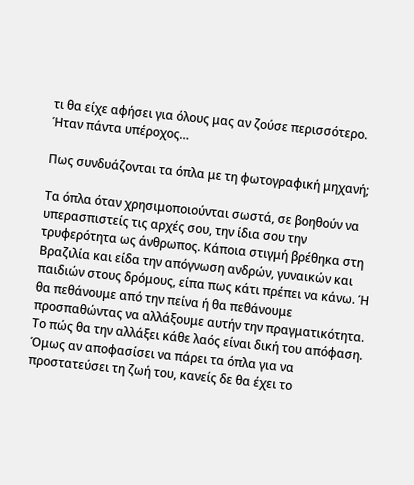τι θα είχε αφήσει για όλους μας αν ζούσε περισσότερο. Ήταν πάντα υπέροχος…

Πως συνδυάζονται τα όπλα με τη φωτογραφική μηχανή;

Τα όπλα όταν χρησιμοποιούνται σωστά, σε βοηθούν να υπερασπιστείς τις αρχές σου, την ίδια σου την τρυφερότητα ως άνθρωπος. Κάποια στιγμή βρέθηκα στη Βραζιλία και είδα την απόγνωση ανδρών, γυναικών και παιδιών στους δρόμους, είπα πως κάτι πρέπει να κάνω. Ή θα πεθάνουμε από την πείνα ή θα πεθάνουμε προσπαθώντας να αλλάξουμε αυτήν την πραγματικότητα. Το πώς θα την αλλάξει κάθε λαός είναι δική του απόφαση. Όμως αν αποφασίσει να πάρει τα όπλα για να προστατεύσει τη ζωή του, κανείς δε θα έχει το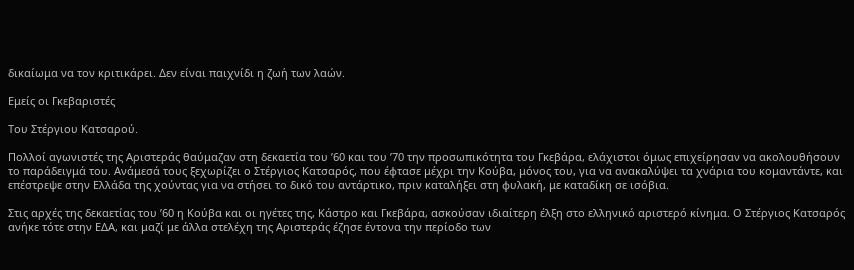δικαίωμα να τον κριτικάρει. Δεν είναι παιχνίδι η ζωή των λαών.

Εμείς οι Γκεβαριστές

Του Στέργιου Κατσαρού.

Πολλοί αγωνιστές της Αριστεράς θαύμαζαν στη δεκαετία του ’60 και του ’70 την προσωπικότητα του Γκεβάρα, ελάχιστοι όμως επιχείρησαν να ακολουθήσουν το παράδειγμά του. Ανάμεσά τους ξεχωρίζει ο Στέργιος Κατσαρός, που έφτασε μέχρι την Κούβα, μόνος του, για να ανακαλύψει τα χνάρια του κομαντάντε, και επέστρεψε στην Ελλάδα της χούντας για να στήσει το δικό του αντάρτικο, πριν καταλήξει στη φυλακή, με καταδίκη σε ισόβια.

Στις αρχές της δεκαετίας του ’60 η Κούβα και οι ηγέτες της, Κάστρο και Γκεβάρα, ασκούσαν ιδιαίτερη έλξη στο ελληνικό αριστερό κίνημα. Ο Στέργιος Κατσαρός ανήκε τότε στην ΕΔΑ, και μαζί με άλλα στελέχη της Αριστεράς έζησε έντονα την περίοδο των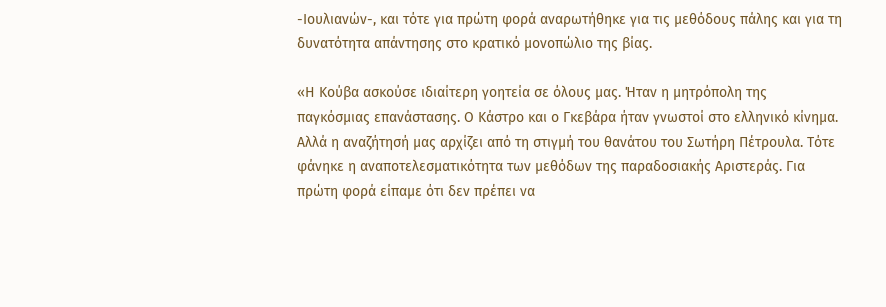-Ιουλιανών-, και τότε για πρώτη φορά αναρωτήθηκε για τις μεθόδους πάλης και για τη δυνατότητα απάντησης στο κρατικό μονοπώλιο της βίας.

«Η Κούβα ασκούσε ιδιαίτερη γοητεία σε όλους μας. Ήταν η μητρόπολη της παγκόσμιας επανάστασης. Ο Κάστρο και ο Γκεβάρα ήταν γνωστοί στο ελληνικό κίνημα. Αλλά η αναζήτησή μας αρχίζει από τη στιγμή του θανάτου του Σωτήρη Πέτρουλα. Τότε φάνηκε η αναποτελεσματικότητα των μεθόδων της παραδοσιακής Αριστεράς. Για πρώτη φορά είπαμε ότι δεν πρέπει να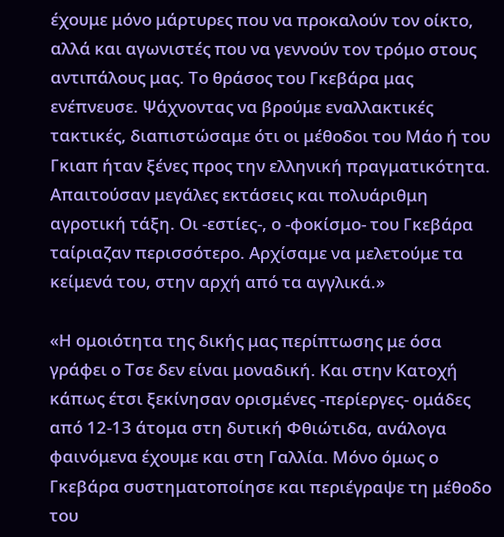έχουμε μόνο μάρτυρες που να προκαλούν τον οίκτο, αλλά και αγωνιστές που να γεννούν τον τρόμο στους αντιπάλους μας. Το θράσος του Γκεβάρα μας ενέπνευσε. Ψάχνοντας να βρούμε εναλλακτικές τακτικές, διαπιστώσαμε ότι οι μέθοδοι του Μάο ή του Γκιαπ ήταν ξένες προς την ελληνική πραγματικότητα. Απαιτούσαν μεγάλες εκτάσεις και πολυάριθμη αγροτική τάξη. Οι -εστίες-, ο -φοκίσμο- του Γκεβάρα ταίριαζαν περισσότερο. Αρχίσαμε να μελετούμε τα κείμενά του, στην αρχή από τα αγγλικά.»

«Η ομοιότητα της δικής μας περίπτωσης με όσα γράφει ο Τσε δεν είναι μοναδική. Και στην Κατοχή κάπως έτσι ξεκίνησαν ορισμένες -περίεργες- ομάδες από 12-13 άτομα στη δυτική Φθιώτιδα, ανάλογα φαινόμενα έχουμε και στη Γαλλία. Μόνο όμως ο Γκεβάρα συστηματοποίησε και περιέγραψε τη μέθοδο του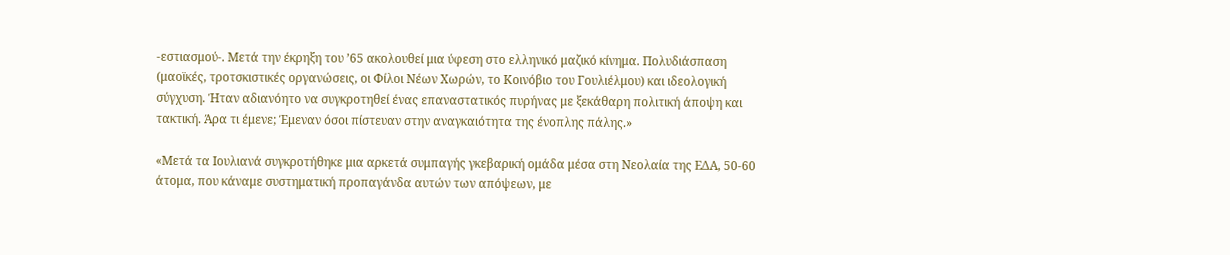-εστιασμού-. Μετά την έκρηξη του ’65 ακολουθεί μια ύφεση στο ελληνικό μαζικό κίνημα. Πολυδιάσπαση (μαοϊκές, τροτσκιστικές οργανώσεις, οι Φίλοι Νέων Χωρών, το Κοινόβιο του Γουλιέλμου) και ιδεολογική σύγχυση. Ήταν αδιανόητο να συγκροτηθεί ένας επαναστατικός πυρήνας με ξεκάθαρη πολιτική άποψη και τακτική. Άρα τι έμενε; Έμεναν όσοι πίστευαν στην αναγκαιότητα της ένοπλης πάλης.»

«Μετά τα Ιουλιανά συγκροτήθηκε μια αρκετά συμπαγής γκεβαρική ομάδα μέσα στη Νεολαία της ΕΔΑ, 50-60 άτομα, που κάναμε συστηματική προπαγάνδα αυτών των απόψεων, με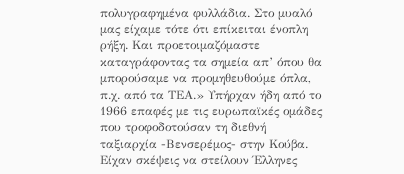πολυγραφημένα φυλλάδια. Στο μυαλό μας είχαμε τότε ότι επίκειται ένοπλη ρήξη. Και προετοιμαζόμαστε καταγράφοντας τα σημεία απ’ όπου θα μπορούσαμε να προμηθευθούμε όπλα, π.χ. από τα ΤΕΑ.» Υπήρχαν ήδη από το 1966 επαφές με τις ευρωπαϊκές ομάδες που τροφοδοτούσαν τη διεθνή ταξιαρχία -Βενσερέμος- στην Κούβα. Είχαν σκέψεις να στείλουν Έλληνες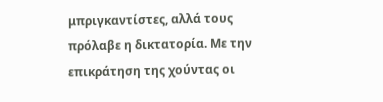μπριγκαντίστες, αλλά τους πρόλαβε η δικτατορία. Με την επικράτηση της χούντας οι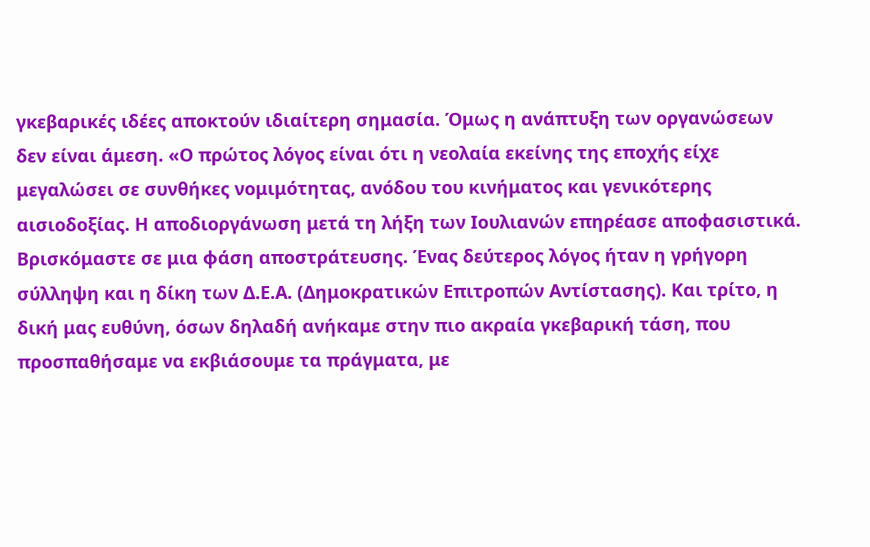γκεβαρικές ιδέες αποκτούν ιδιαίτερη σημασία. Όμως η ανάπτυξη των οργανώσεων δεν είναι άμεση. «Ο πρώτος λόγος είναι ότι η νεολαία εκείνης της εποχής είχε μεγαλώσει σε συνθήκες νομιμότητας, ανόδου του κινήματος και γενικότερης αισιοδοξίας. Η αποδιοργάνωση μετά τη λήξη των Ιουλιανών επηρέασε αποφασιστικά. Βρισκόμαστε σε μια φάση αποστράτευσης. Ένας δεύτερος λόγος ήταν η γρήγορη σύλληψη και η δίκη των Δ.Ε.Α. (Δημοκρατικών Επιτροπών Αντίστασης). Και τρίτο, η δική μας ευθύνη, όσων δηλαδή ανήκαμε στην πιο ακραία γκεβαρική τάση, που προσπαθήσαμε να εκβιάσουμε τα πράγματα, με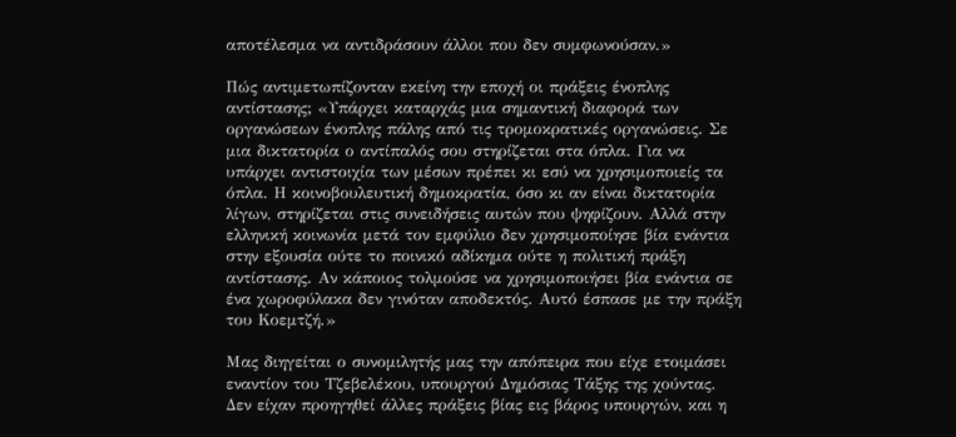αποτέλεσμα να αντιδράσουν άλλοι που δεν συμφωνούσαν.»

Πώς αντιμετωπίζονταν εκείνη την εποχή οι πράξεις ένοπλης αντίστασης; «Υπάρχει καταρχάς μια σημαντική διαφορά των οργανώσεων ένοπλης πάλης από τις τρομοκρατικές οργανώσεις. Σε μια δικτατορία ο αντίπαλός σου στηρίζεται στα όπλα. Για να υπάρχει αντιστοιχία των μέσων πρέπει κι εσύ να χρησιμοποιείς τα όπλα. Η κοινοβουλευτική δημοκρατία, όσο κι αν είναι δικτατορία λίγων, στηρίζεται στις συνειδήσεις αυτών που ψηφίζουν. Αλλά στην ελληνική κοινωνία μετά τον εμφύλιο δεν χρησιμοποίησε βία ενάντια στην εξουσία ούτε το ποινικό αδίκημα ούτε η πολιτική πράξη αντίστασης. Αν κάποιος τολμούσε να χρησιμοποιήσει βία ενάντια σε ένα χωροφύλακα δεν γινόταν αποδεκτός. Αυτό έσπασε με την πράξη του Κοεμτζή.»

Μας διηγείται ο συνομιλητής μας την απόπειρα που είχε ετοιμάσει εναντίον του Τζεβελέκου, υπουργού Δημόσιας Τάξης της χούντας. Δεν είχαν προηγηθεί άλλες πράξεις βίας εις βάρος υπουργών, και η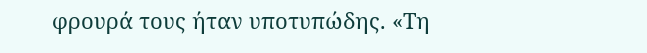φρουρά τους ήταν υποτυπώδης. «Τη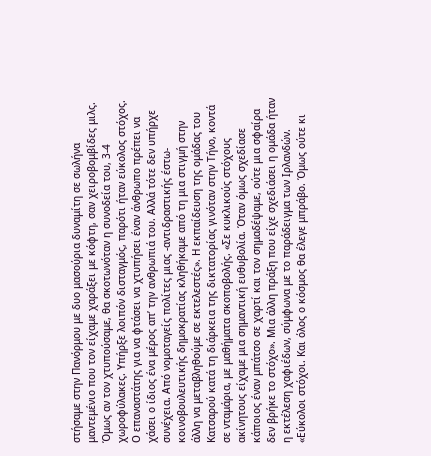στήσαμε στην Πανόρμου με δυο μασούρια δυναμίτη σε σωλήνα μαντεμένιο που τον είχαμε χαράξει με κόφτη, σαν χειροβομβίδες μιλς. Όμως αν τον χτυπούσαμε, θα σκοτωνόταν η συνοδεία του, 3-4 χωροφύλακες. Υπήρξε λοιπόν δισταγμός, παρότι ήταν εύκολος στόχος. Ο επαναστάτης για να φτάσει να χτυπήσει έναν άνθρωπο πρέπει να χάσει ο ίδιος ένα μέρος απ’ την ανθρωπιά του. Αλλά τότε δεν υπήρχε συνέχεια. Από νομοταγείς πολίτες μιας -αντιδραστικής έστω- κοινοβουλευτικής δημοκρατίας κληθήκαμε από τη μια στιγμή στην άλλη να μεταβληθούμε σε εκτελεστές». Η εκπαίδευση της ομάδας του Κατσαρού κατά τη διάρκεια της δικτατορίας γινόταν στην Τήνο, κοντά σε νταμάρια, με μαθήματα σκοποβολής. «Σε κυκλικούς στόχους ακίνητους είχαμε μια σημαντική ευθυβολία. Όταν όμως σχεδίασε κάποιος έναν μπάτσο σε χαρτί και τον σημαδέψαμε, ούτε μια σφαίρα δεν βρήκε το στόχο». Μια άλλη πράξη που είχε σχεδιάσει η ομάδα ήταν η εκτέλεση χαφιέδων, σύμφωνα με το παράδειγμα των Ιρλανδών. «Εύκολοι στόχοι. Και όλος ο κόσμος θα έλεγε μπράβο. Όμως ούτε κι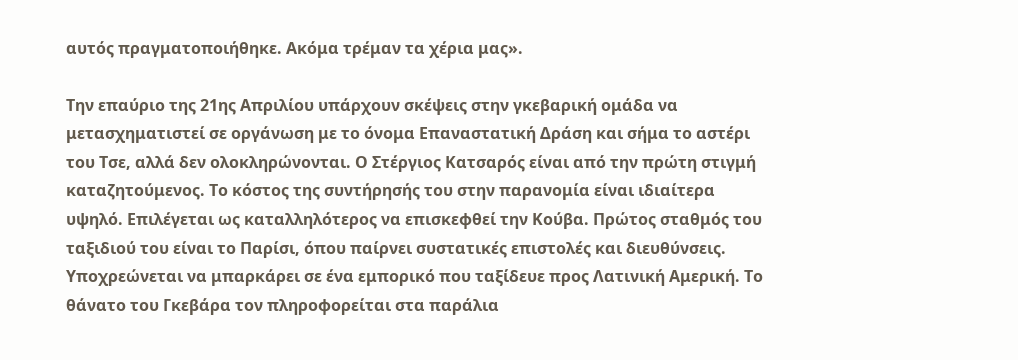αυτός πραγματοποιήθηκε. Ακόμα τρέμαν τα χέρια μας».

Την επαύριο της 21ης Απριλίου υπάρχουν σκέψεις στην γκεβαρική ομάδα να μετασχηματιστεί σε οργάνωση με το όνομα Επαναστατική Δράση και σήμα το αστέρι του Τσε, αλλά δεν ολοκληρώνονται. Ο Στέργιος Κατσαρός είναι από την πρώτη στιγμή καταζητούμενος. Το κόστος της συντήρησής του στην παρανομία είναι ιδιαίτερα υψηλό. Επιλέγεται ως καταλληλότερος να επισκεφθεί την Κούβα. Πρώτος σταθμός του ταξιδιού του είναι το Παρίσι, όπου παίρνει συστατικές επιστολές και διευθύνσεις. Υποχρεώνεται να μπαρκάρει σε ένα εμπορικό που ταξίδευε προς Λατινική Αμερική. Το θάνατο του Γκεβάρα τον πληροφορείται στα παράλια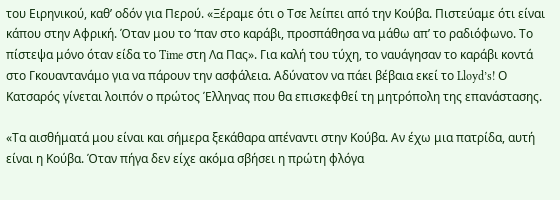του Ειρηνικού, καθ’ οδόν για Περού. «Ξέραμε ότι ο Τσε λείπει από την Κούβα. Πιστεύαμε ότι είναι κάπου στην Αφρική. Όταν μου το ‘παν στο καράβι, προσπάθησα να μάθω απ’ το ραδιόφωνο. Το πίστεψα μόνο όταν είδα το Time στη Λα Πας». Για καλή του τύχη, το ναυάγησαν το καράβι κοντά στο Γκουαντανάμο για να πάρουν την ασφάλεια. Αδύνατον να πάει βέβαια εκεί το Lloyd’s! Ο Κατσαρός γίνεται λοιπόν ο πρώτος Έλληνας που θα επισκεφθεί τη μητρόπολη της επανάστασης.

«Τα αισθήματά μου είναι και σήμερα ξεκάθαρα απέναντι στην Κούβα. Αν έχω μια πατρίδα, αυτή είναι η Κούβα. Όταν πήγα δεν είχε ακόμα σβήσει η πρώτη φλόγα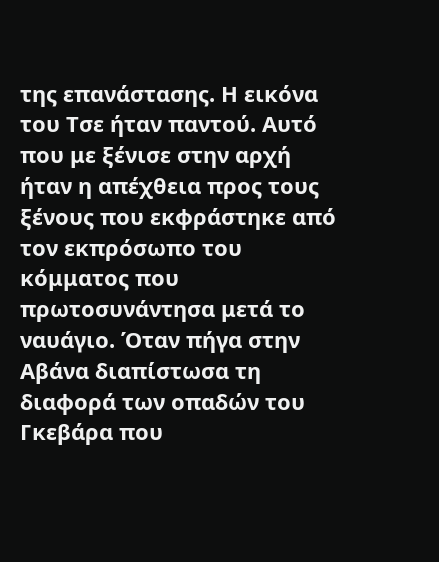της επανάστασης. Η εικόνα του Τσε ήταν παντού. Αυτό που με ξένισε στην αρχή ήταν η απέχθεια προς τους ξένους που εκφράστηκε από τον εκπρόσωπο του κόμματος που πρωτοσυνάντησα μετά το ναυάγιο. Όταν πήγα στην Αβάνα διαπίστωσα τη διαφορά των οπαδών του Γκεβάρα που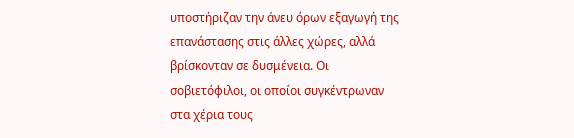υποστήριζαν την άνευ όρων εξαγωγή της επανάστασης στις άλλες χώρες, αλλά βρίσκονταν σε δυσμένεια. Οι σοβιετόφιλοι, οι οποίοι συγκέντρωναν στα χέρια τους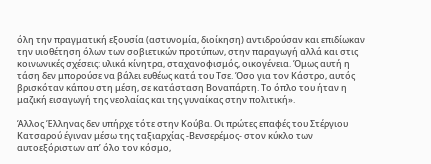όλη την πραγματική εξουσία (αστυνομία, διοίκηση) αντιδρούσαν και επιδίωκαν την υιοθέτηση όλων των σοβιετικών προτύπων, στην παραγωγή αλλά και στις κοινωνικές σχέσεις: υλικά κίνητρα, σταχανοφισμός, οικογένεια. Όμως αυτή η τάση δεν μπορούσε να βάλει ευθέως κατά του Τσε. Όσο για τον Κάστρο, αυτός βρισκόταν κάπου στη μέση, σε κατάσταση Βοναπάρτη. Το όπλο του ήταν η μαζική εισαγωγή της νεολαίας και της γυναίκας στην πολιτική».

Άλλος Έλληνας δεν υπήρχε τότε στην Κούβα. Οι πρώτες επαφές του Στέργιου Κατσαρού έγιναν μέσω της ταξιαρχίας -Βενσερέμος- στον κύκλο των αυτοεξόριστων απ’ όλο τον κόσμο,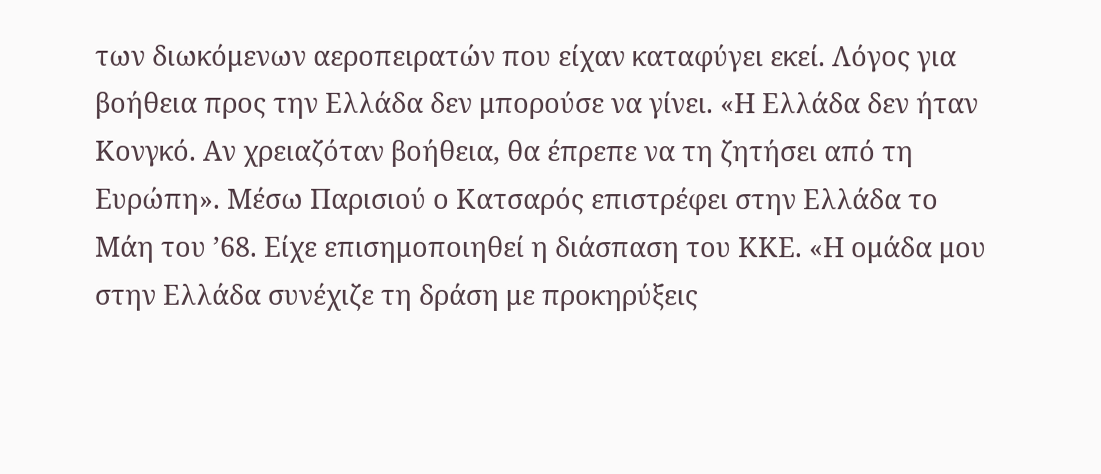των διωκόμενων αεροπειρατών που είχαν καταφύγει εκεί. Λόγος για βοήθεια προς την Ελλάδα δεν μπορούσε να γίνει. «Η Ελλάδα δεν ήταν Κονγκό. Αν χρειαζόταν βοήθεια, θα έπρεπε να τη ζητήσει από τη Ευρώπη». Μέσω Παρισιού ο Κατσαρός επιστρέφει στην Ελλάδα το Μάη του ’68. Είχε επισημοποιηθεί η διάσπαση του ΚΚΕ. «Η ομάδα μου στην Ελλάδα συνέχιζε τη δράση με προκηρύξεις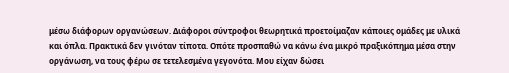μέσω διάφορων οργανώσεων. Διάφοροι σύντροφοι θεωρητικά προετοίμαζαν κάποιες ομάδες με υλικά και όπλα. Πρακτικά δεν γινόταν τίποτα. Οπότε προσπαθώ να κάνω ένα μικρό πραξικόπημα μέσα στην οργάνωση, να τους φέρω σε τετελεσμένα γεγονότα. Μου είχαν δώσει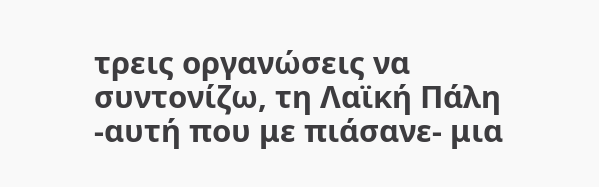τρεις οργανώσεις να συντονίζω, τη Λαϊκή Πάλη -αυτή που με πιάσανε- μια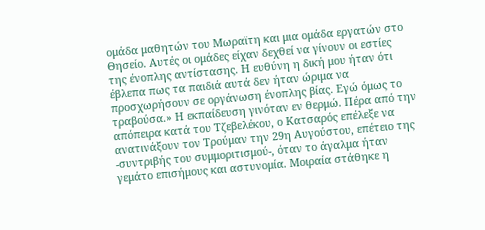ομάδα μαθητών του Μωραϊτη και μια ομάδα εργατών στο Θησείο. Αυτές οι ομάδες είχαν δεχθεί να γίνουν οι εστίες της ένοπλης αντίστασης. Η ευθύνη η δική μου ήταν ότι έβλεπα πως τα παιδιά αυτά δεν ήταν ώριμα να προσχωρήσουν σε οργάνωση ένοπλης βίας. Εγώ όμως το τραβούσα.» Η εκπαίδευση γινόταν εν θερμώ. Πέρα από την απόπειρα κατά του Τζεβελέκου, ο Κατσαρός επέλεξε να ανατινάξουν τον Τρούμαν την 29η Αυγούστου, επέτειο της -συντριβής του συμμοριτισμού-, όταν το άγαλμα ήταν γεμάτο επισήμους και αστυνομία. Μοιραία στάθηκε η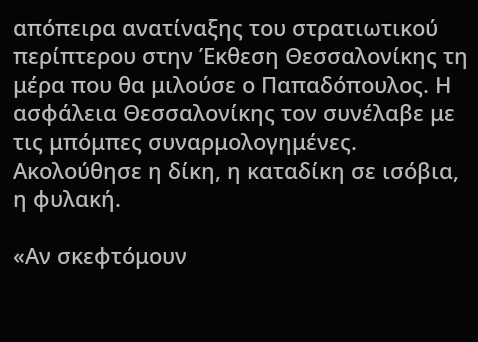απόπειρα ανατίναξης του στρατιωτικού περίπτερου στην Έκθεση Θεσσαλονίκης τη μέρα που θα μιλούσε ο Παπαδόπουλος. Η ασφάλεια Θεσσαλονίκης τον συνέλαβε με τις μπόμπες συναρμολογημένες. Ακολούθησε η δίκη, η καταδίκη σε ισόβια, η φυλακή.

«Αν σκεφτόμουν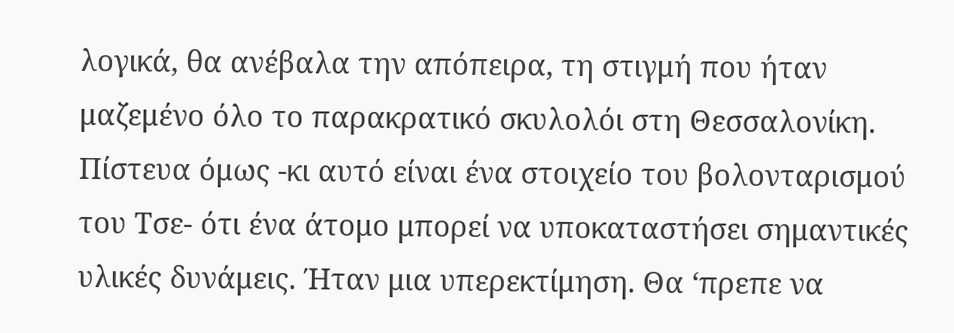λογικά, θα ανέβαλα την απόπειρα, τη στιγμή που ήταν μαζεμένο όλο το παρακρατικό σκυλολόι στη Θεσσαλονίκη. Πίστευα όμως -κι αυτό είναι ένα στοιχείο του βολονταρισμού του Τσε- ότι ένα άτομο μπορεί να υποκαταστήσει σημαντικές υλικές δυνάμεις. Ήταν μια υπερεκτίμηση. Θα ‘πρεπε να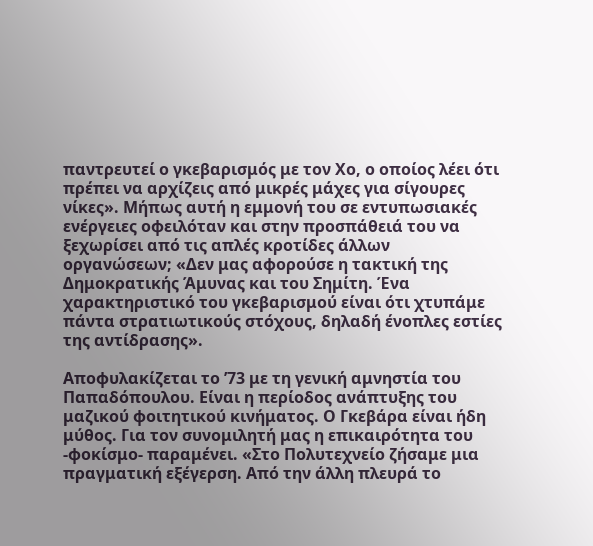παντρευτεί ο γκεβαρισμός με τον Χο, ο οποίος λέει ότι πρέπει να αρχίζεις από μικρές μάχες για σίγουρες νίκες». Μήπως αυτή η εμμονή του σε εντυπωσιακές ενέργειες οφειλόταν και στην προσπάθειά του να ξεχωρίσει από τις απλές κροτίδες άλλων οργανώσεων; «Δεν μας αφορούσε η τακτική της Δημοκρατικής Άμυνας και του Σημίτη. Ένα χαρακτηριστικό του γκεβαρισμού είναι ότι χτυπάμε πάντα στρατιωτικούς στόχους, δηλαδή ένοπλες εστίες της αντίδρασης».

Αποφυλακίζεται το ’73 με τη γενική αμνηστία του Παπαδόπουλου. Είναι η περίοδος ανάπτυξης του μαζικού φοιτητικού κινήματος. Ο Γκεβάρα είναι ήδη μύθος. Για τον συνομιλητή μας η επικαιρότητα του -φοκίσμο- παραμένει. «Στο Πολυτεχνείο ζήσαμε μια πραγματική εξέγερση. Από την άλλη πλευρά το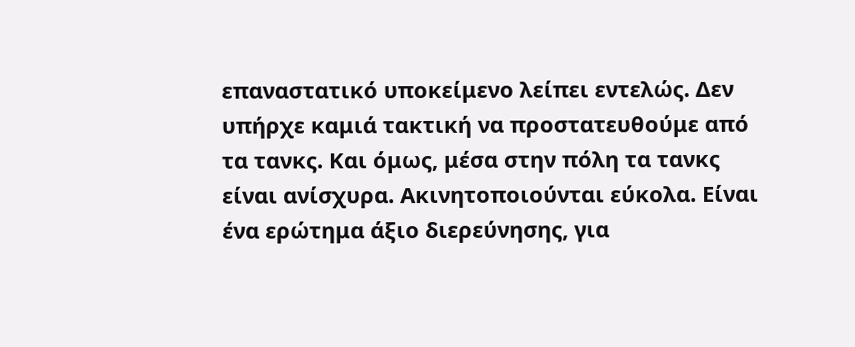επαναστατικό υποκείμενο λείπει εντελώς. Δεν υπήρχε καμιά τακτική να προστατευθούμε από τα τανκς. Και όμως, μέσα στην πόλη τα τανκς είναι ανίσχυρα. Ακινητοποιούνται εύκολα. Είναι ένα ερώτημα άξιο διερεύνησης, για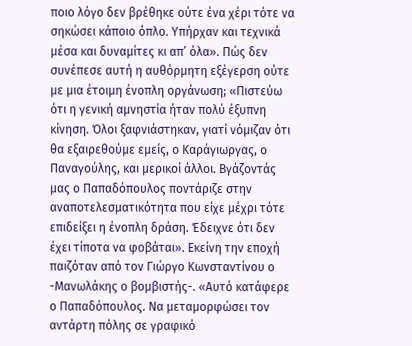ποιο λόγο δεν βρέθηκε ούτε ένα χέρι τότε να σηκώσει κάποιο όπλο. Υπήρχαν και τεχνικά μέσα και δυναμίτες κι απ’ όλα». Πώς δεν συνέπεσε αυτή η αυθόρμητη εξέγερση ούτε με μια έτοιμη ένοπλη οργάνωση; «Πιστεύω ότι η γενική αμνηστία ήταν πολύ έξυπνη κίνηση. Όλοι ξαφνιάστηκαν, γιατί νόμιζαν ότι θα εξαιρεθούμε εμείς, ο Καράγιωργας, ο Παναγούλης, και μερικοί άλλοι. Βγάζοντάς μας ο Παπαδόπουλος ποντάριζε στην αναποτελεσματικότητα που είχε μέχρι τότε επιδείξει η ένοπλη δράση. Έδειχνε ότι δεν έχει τίποτα να φοβάται». Εκείνη την εποχή παιζόταν από τον Γιώργο Κωνσταντίνου ο -Μανωλάκης ο βομβιστής-. «Αυτό κατάφερε ο Παπαδόπουλος. Να μεταμορφώσει τον αντάρτη πόλης σε γραφικό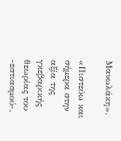Μανωλάκη».

«Πιστεύω και σήμερα στην αξία της γκεβαρικής θεωρίας του -εστιασμού-.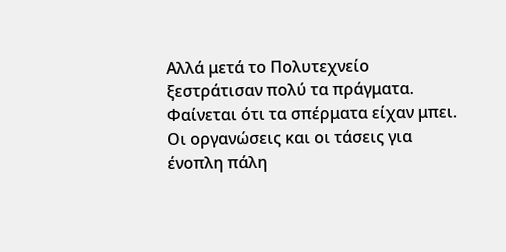Αλλά μετά το Πολυτεχνείο ξεστράτισαν πολύ τα πράγματα. Φαίνεται ότι τα σπέρματα είχαν μπει. Οι οργανώσεις και οι τάσεις για ένοπλη πάλη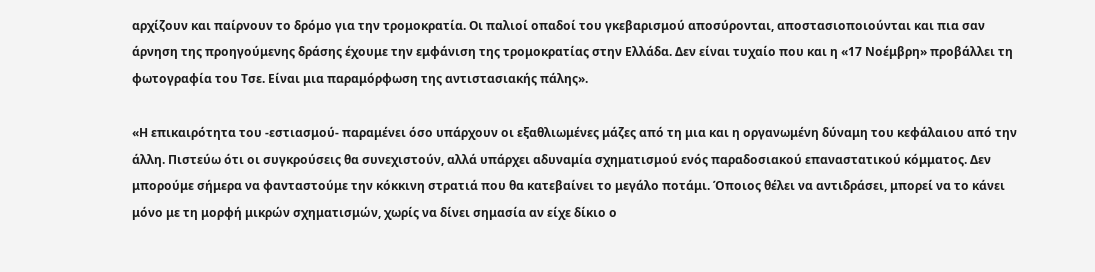αρχίζουν και παίρνουν το δρόμο για την τρομοκρατία. Οι παλιοί οπαδοί του γκεβαρισμού αποσύρονται, αποστασιοποιούνται και πια σαν άρνηση της προηγούμενης δράσης έχουμε την εμφάνιση της τρομοκρατίας στην Ελλάδα. Δεν είναι τυχαίο που και η «17 Νοέμβρη» προβάλλει τη φωτογραφία του Τσε. Είναι μια παραμόρφωση της αντιστασιακής πάλης».

«Η επικαιρότητα του -εστιασμού- παραμένει όσο υπάρχουν οι εξαθλιωμένες μάζες από τη μια και η οργανωμένη δύναμη του κεφάλαιου από την άλλη. Πιστεύω ότι οι συγκρούσεις θα συνεχιστούν, αλλά υπάρχει αδυναμία σχηματισμού ενός παραδοσιακού επαναστατικού κόμματος. Δεν μπορούμε σήμερα να φανταστούμε την κόκκινη στρατιά που θα κατεβαίνει το μεγάλο ποτάμι. Όποιος θέλει να αντιδράσει, μπορεί να το κάνει μόνο με τη μορφή μικρών σχηματισμών, χωρίς να δίνει σημασία αν είχε δίκιο ο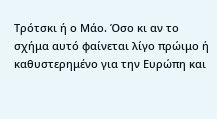Τρότσκι ή ο Μάο. Όσο κι αν το σχήμα αυτό φαίνεται λίγο πρώιμο ή καθυστερημένο για την Ευρώπη και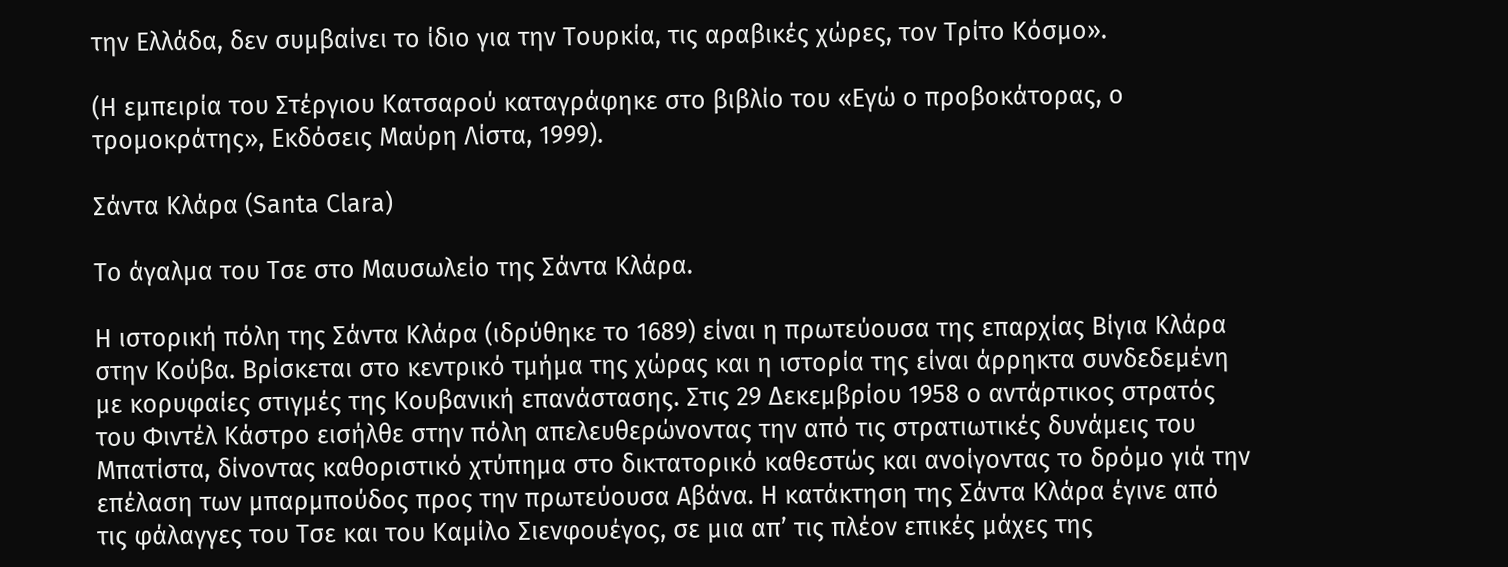την Ελλάδα, δεν συμβαίνει το ίδιο για την Τουρκία, τις αραβικές χώρες, τον Τρίτο Κόσμο».

(Η εμπειρία του Στέργιου Κατσαρού καταγράφηκε στο βιβλίο του «Εγώ ο προβοκάτορας, ο τρομοκράτης», Εκδόσεις Μαύρη Λίστα, 1999).

Σάντα Κλάρα (Santa Clara)

Το άγαλμα του Τσε στο Μαυσωλείο της Σάντα Κλάρα.

Η ιστορική πόλη της Σάντα Κλάρα (ιδρύθηκε το 1689) είναι η πρωτεύουσα της επαρχίας Βίγια Κλάρα στην Κούβα. Βρίσκεται στο κεντρικό τμήμα της χώρας και η ιστορία της είναι άρρηκτα συνδεδεμένη με κορυφαίες στιγμές της Κουβανική επανάστασης. Στις 29 Δεκεμβρίου 1958 ο αντάρτικος στρατός του Φιντέλ Κάστρο εισήλθε στην πόλη απελευθερώνοντας την από τις στρατιωτικές δυνάμεις του Μπατίστα, δίνοντας καθοριστικό χτύπημα στο δικτατορικό καθεστώς και ανοίγοντας το δρόμο γιά την επέλαση των μπαρμπούδος προς την πρωτεύουσα Αβάνα. Η κατάκτηση της Σάντα Κλάρα έγινε από τις φάλαγγες του Τσε και του Καμίλο Σιενφουέγος, σε μια απ’ τις πλέον επικές μάχες της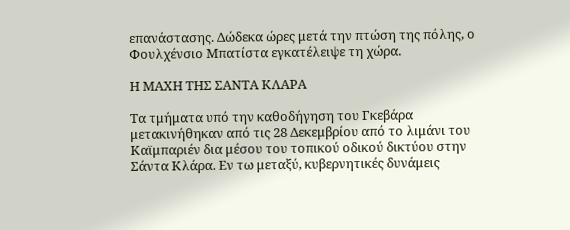επανάστασης. Δώδεκα ώρες μετά την πτώση της πόλης, ο Φουλχένσιο Μπατίστα εγκατέλειψε τη χώρα.

Η ΜΑΧΗ ΤΗΣ ΣΑΝΤΑ ΚΛΑΡΑ

Τα τμήματα υπό την καθοδήγηση του Γκεβάρα μετακινήθηκαν από τις 28 Δεκεμβρίου από το λιμάνι του Καϊμπαριέν δια μέσου του τοπικού οδικού δικτύου στην Σάντα Κλάρα. Εν τω μεταξύ, κυβερνητικές δυνάμεις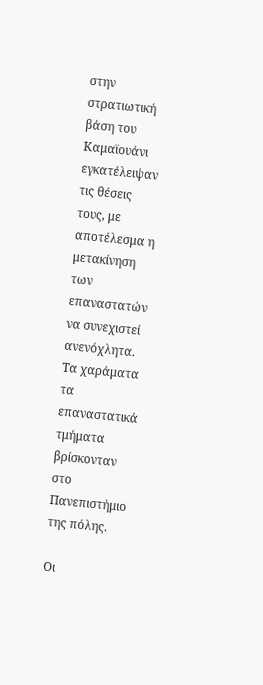στην στρατιωτική βάση του Καμαϊουάνι εγκατέλειψαν τις θέσεις τους, με αποτέλεσμα η μετακίνηση των επαναστατών να συνεχιστεί ανενόχλητα. Τα χαράματα τα επαναστατικά τμήματα βρίσκονταν στο Πανεπιστήμιο της πόλης.

Οι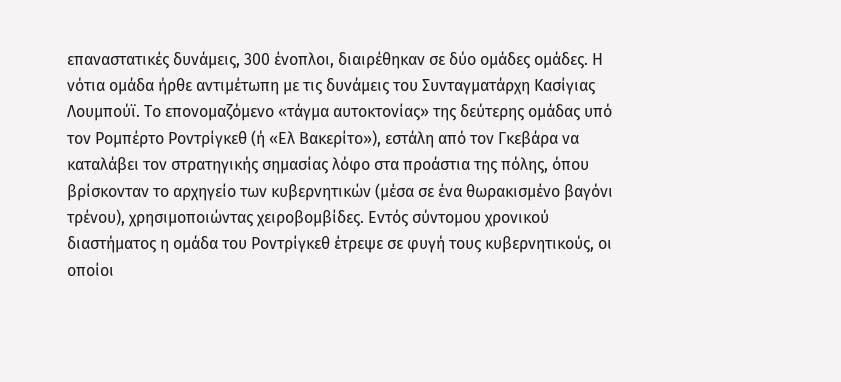επαναστατικές δυνάμεις, 300 ένοπλοι, διαιρέθηκαν σε δύο ομάδες ομάδες. Η νότια ομάδα ήρθε αντιμέτωπη με τις δυνάμεις του Συνταγματάρχη Κασίγιας Λουμπούϊ. Το επονομαζόμενο «τάγμα αυτοκτονίας» της δεύτερης ομάδας υπό τον Ρομπέρτο Ροντρίγκεθ (ή «Ελ Βακερίτο»), εστάλη από τον Γκεβάρα να καταλάβει τον στρατηγικής σημασίας λόφο στα προάστια της πόλης, όπου βρίσκονταν το αρχηγείο των κυβερνητικών (μέσα σε ένα θωρακισμένο βαγόνι τρένου), χρησιμοποιώντας χειροβομβίδες. Εντός σύντομου χρονικού διαστήματος η ομάδα του Ροντρίγκεθ έτρεψε σε φυγή τους κυβερνητικούς, οι οποίοι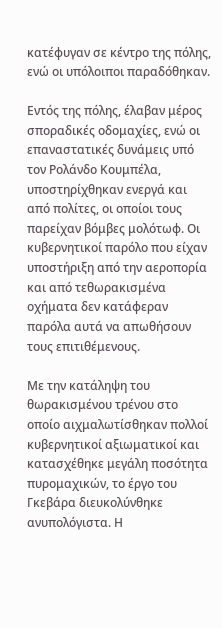κατέφυγαν σε κέντρο της πόλης, ενώ οι υπόλοιποι παραδόθηκαν.

Εντός της πόλης, έλαβαν μέρος σποραδικές οδομαχίες, ενώ οι επαναστατικές δυνάμεις υπό τον Ρολάνδο Κουμπέλα, υποστηρίχθηκαν ενεργά και από πολίτες, οι οποίοι τους παρείχαν βόμβες μολότωφ. Οι κυβερνητικοί παρόλο που είχαν υποστήριξη από την αεροπορία και από τεθωρακισμένα οχήματα δεν κατάφεραν παρόλα αυτά να απωθήσουν τους επιτιθέμενους.

Με την κατάληψη του θωρακισμένου τρένου στο οποίο αιχμαλωτίσθηκαν πολλοί κυβερνητικοί αξιωματικοί και κατασχέθηκε μεγάλη ποσότητα πυρομαχικών, το έργο του Γκεβάρα διευκολύνθηκε ανυπολόγιστα. Η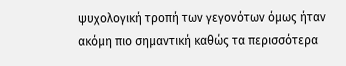ψυχολογική τροπή των γεγονότων όμως ήταν ακόμη πιο σημαντική καθώς τα περισσότερα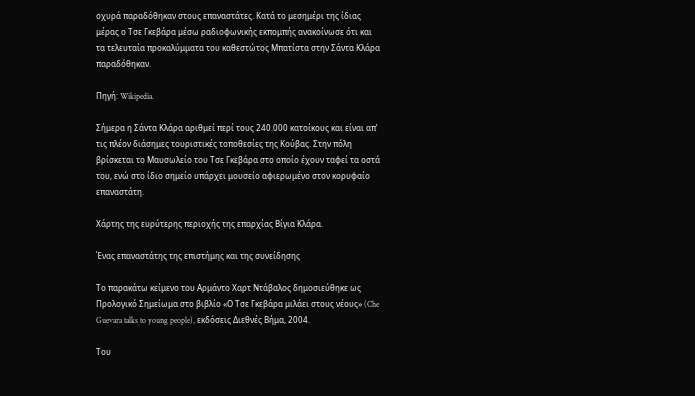οχυρά παραδόθηκαν στους επαναστάτες. Κατά το μεσημέρι της ίδιας μέρας ο Τσε Γκεβάρα μέσω ραδιοφωνικής εκπομπής ανακοίνωσε ότι και τα τελευταία προκαλύμματα του καθεστώτος Μπατίστα στην Σάντα Κλάρα παραδόθηκαν.

Πηγή: Wikipedia.

Σήμερα η Σάντα Κλάρα αριθμεί περί τους 240.000 κατοίκους και είναι απ’ τις πλέον διάσημες τουριστικές τοποθεσίες της Κούβας. Στην πόλη βρίσκεται το Μαυσωλείο του Τσε Γκεβάρα στο οποίο έχουν ταφεί τα οστά του, ενώ στο ίδιο σημείο υπάρχει μουσείο αφιερωμένο στον κορυφαίο επαναστάτη.

Χάρτης της ευρύτερης περιοχής της επαρχίας Βίγια Κλάρα.

Ένας επαναστάτης της επιστήμης και της συνείδησης

Tο παρακάτω κείμενο του Αρμάντο Χαρτ Ντάβαλος δημοσιεύθηκε ως Προλογικό Σημείωμα στο βιβλίο «Ο Τσε Γκεβάρα μιλάει στους νέους» (Che Guevara talks to young people), εκδόσεις Διεθνές Βήμα, 2004.

Του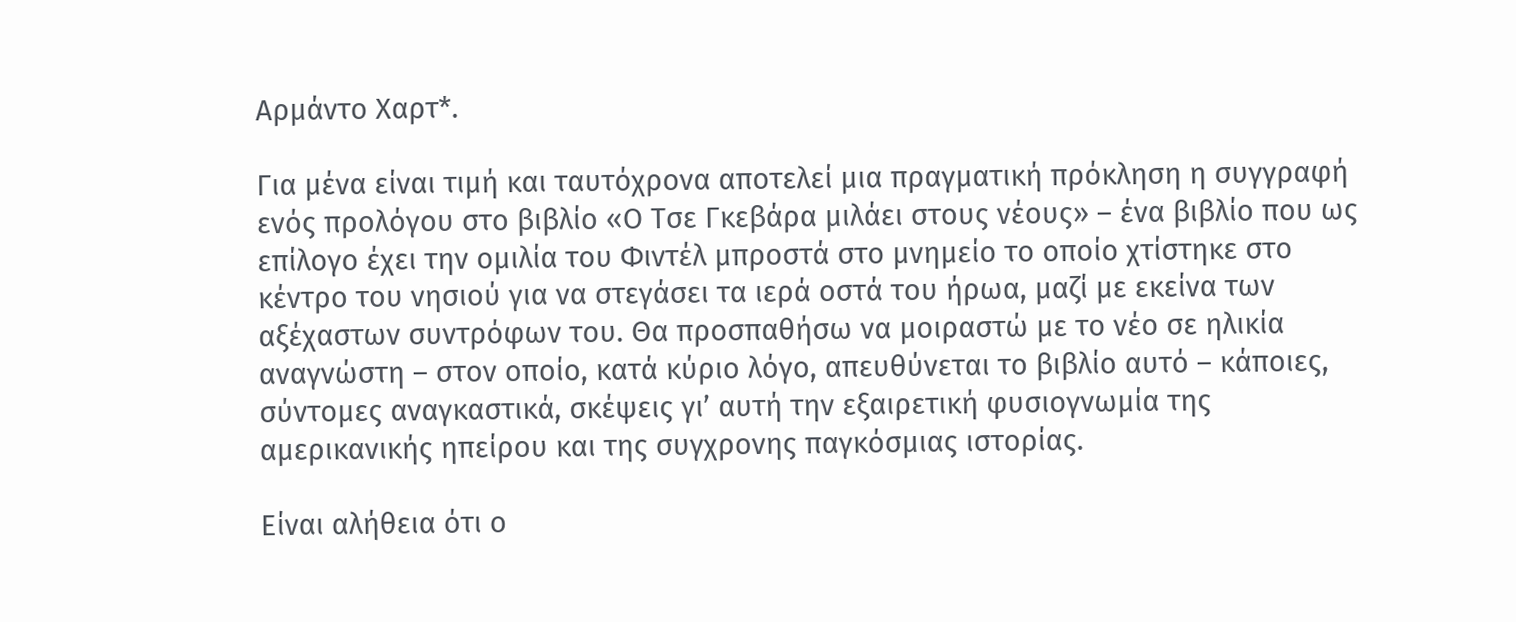Αρμάντο Χαρτ*.

Για μένα είναι τιμή και ταυτόχρονα αποτελεί μια πραγματική πρόκληση η συγγραφή ενός προλόγου στο βιβλίο «Ο Τσε Γκεβάρα μιλάει στους νέους» – ένα βιβλίο που ως επίλογο έχει την ομιλία του Φιντέλ μπροστά στο μνημείο το οποίο χτίστηκε στο κέντρο του νησιού για να στεγάσει τα ιερά οστά του ήρωα, μαζί με εκείνα των αξέχαστων συντρόφων του. Θα προσπαθήσω να μοιραστώ με το νέο σε ηλικία αναγνώστη – στον οποίο, κατά κύριο λόγο, απευθύνεται το βιβλίο αυτό – κάποιες, σύντομες αναγκαστικά, σκέψεις γι’ αυτή την εξαιρετική φυσιογνωμία της αμερικανικής ηπείρου και της συγχρονης παγκόσμιας ιστορίας.

Είναι αλήθεια ότι ο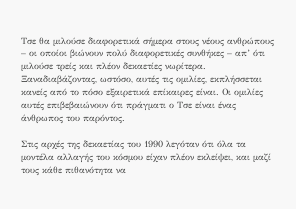Τσε θα μιλούσε διαφορετικά σήμερα στους νέους ανθρώπους – οι οποίοι βιώνουν πολύ διαφορετικές συνθήκες – απ’ ότι μιλούσε τρείς και πλέον δεκαετίες νωρίτερα. Ξαναδιαβάζοντας, ωστόσο, αυτές τις ομιλίες, εκπλήσσεται κανείς από το πόσο εξαιρετικά επίκαιρες είναι. Οι ομιλίες αυτές επιβεβαιώνουν ότι πράγματι ο Τσε είναι ένας άνθρωπος του παρόντος.

Στις αρχές της δεκαετίας του 1990 λεγόταν ότι όλα τα μοντέλα αλλαγής του κόσμου είχαν πλέον εκλείψει, και μαζί τους κάθε πιθανότητα να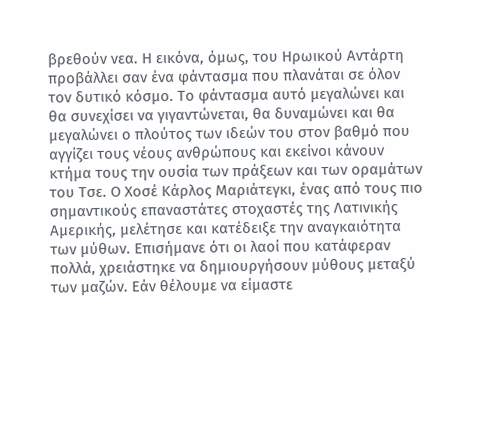βρεθούν νεα. Η εικόνα, όμως, του Ηρωικού Αντάρτη προβάλλει σαν ένα φάντασμα που πλανάται σε όλον τον δυτικό κόσμο. Το φάντασμα αυτό μεγαλώνει και θα συνεχίσει να γιγαντώνεται, θα δυναμώνει και θα μεγαλώνει ο πλούτος των ιδεών του στον βαθμό που αγγίζει τους νέους ανθρώπους και εκείνοι κάνουν κτήμα τους την ουσία των πράξεων και των οραμάτων του Τσε. Ο Χοσέ Κάρλος Μαριάτεγκι, ένας από τους πιο σημαντικούς επαναστάτες στοχαστές της Λατινικής Αμερικής, μελέτησε και κατέδειξε την αναγκαιότητα των μύθων. Επισήμανε ότι οι λαοί που κατάφεραν πολλά, χρειάστηκε να δημιουργήσουν μύθους μεταξύ των μαζών. Εάν θέλουμε να είμαστε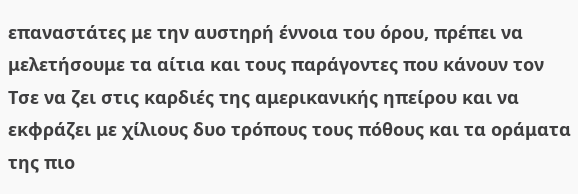επαναστάτες με την αυστηρή έννοια του όρου, πρέπει να μελετήσουμε τα αίτια και τους παράγοντες που κάνουν τον Τσε να ζει στις καρδιές της αμερικανικής ηπείρου και να εκφράζει με χίλιους δυο τρόπους τους πόθους και τα οράματα της πιο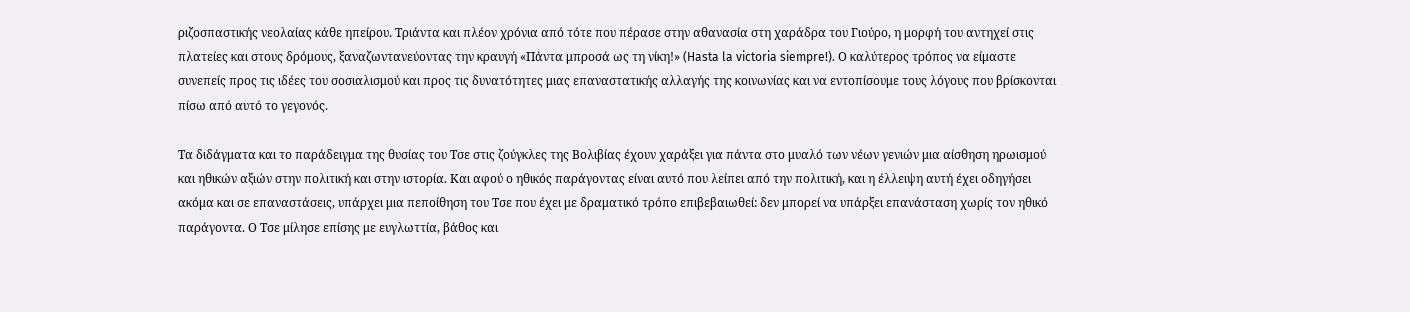ριζοσπαστικής νεολαίας κάθε ηπείρου. Τριάντα και πλέον χρόνια από τότε που πέρασε στην αθανασία στη χαράδρα του Γιούρο, η μορφή του αντηχεί στις πλατείες και στους δρόμους, ξαναζωντανεύοντας την κραυγή «Πάντα μπροσά ως τη νίκη!» (Hasta la victoria siempre!). Ο καλύτερος τρόπος να είμαστε συνεπείς προς τις ιδέες του σοσιαλισμού και προς τις δυνατότητες μιας επαναστατικής αλλαγής της κοινωνίας και να εντοπίσουμε τους λόγους που βρίσκονται πίσω από αυτό το γεγονός.

Τα διδάγματα και το παράδειγμα της θυσίας του Τσε στις ζούγκλες της Βολιβίας έχουν χαράξει για πάντα στο μυαλό των νέων γενιών μια αίσθηση ηρωισμού και ηθικών αξιών στην πολιτική και στην ιστορία. Και αφού ο ηθικός παράγοντας είναι αυτό που λείπει από την πολιτική, και η έλλειψη αυτή έχει οδηγήσει ακόμα και σε επαναστάσεις, υπάρχει μια πεποίθηση του Τσε που έχει με δραματικό τρόπο επιβεβαιωθεί: δεν μπορεί να υπάρξει επανάσταση χωρίς τον ηθικό παράγοντα. Ο Τσε μίλησε επίσης με ευγλωττία, βάθος και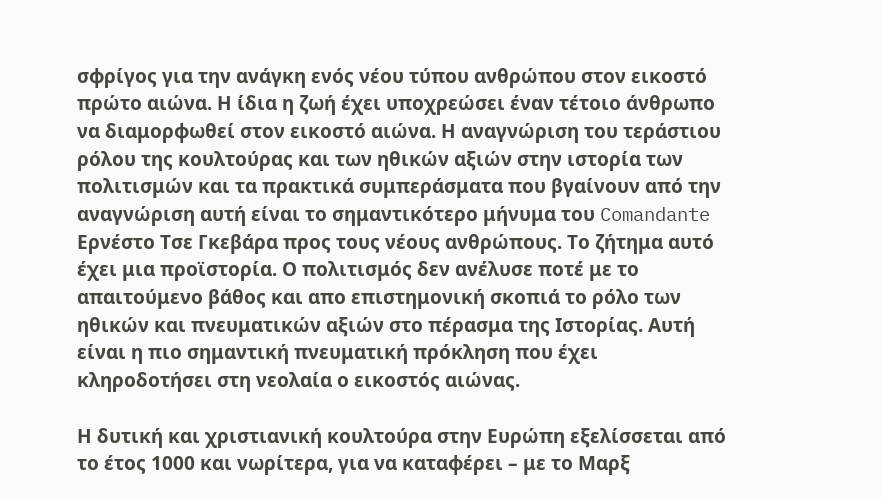σφρίγος για την ανάγκη ενός νέου τύπου ανθρώπου στον εικοστό πρώτο αιώνα. Η ίδια η ζωή έχει υποχρεώσει έναν τέτοιο άνθρωπο να διαμορφωθεί στον εικοστό αιώνα. Η αναγνώριση του τεράστιου ρόλου της κουλτούρας και των ηθικών αξιών στην ιστορία των πολιτισμών και τα πρακτικά συμπεράσματα που βγαίνουν από την αναγνώριση αυτή είναι το σημαντικότερο μήνυμα του Comandante Ερνέστο Τσε Γκεβάρα προς τους νέους ανθρώπους. Το ζήτημα αυτό έχει μια προϊστορία. Ο πολιτισμός δεν ανέλυσε ποτέ με το απαιτούμενο βάθος και απο επιστημονική σκοπιά το ρόλο των ηθικών και πνευματικών αξιών στο πέρασμα της Ιστορίας. Αυτή είναι η πιο σημαντική πνευματική πρόκληση που έχει κληροδοτήσει στη νεολαία ο εικοστός αιώνας.

Η δυτική και χριστιανική κουλτούρα στην Ευρώπη εξελίσσεται από το έτος 1000 και νωρίτερα, για να καταφέρει – με το Μαρξ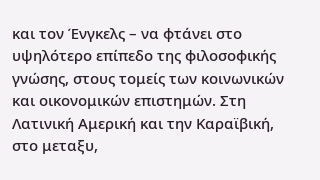και τον Ένγκελς – να φτάνει στο υψηλότερο επίπεδο της φιλοσοφικής γνώσης, στους τομείς των κοινωνικών και οικονομικών επιστημών. Στη Λατινική Αμερική και την Καραϊβική, στο μεταξυ,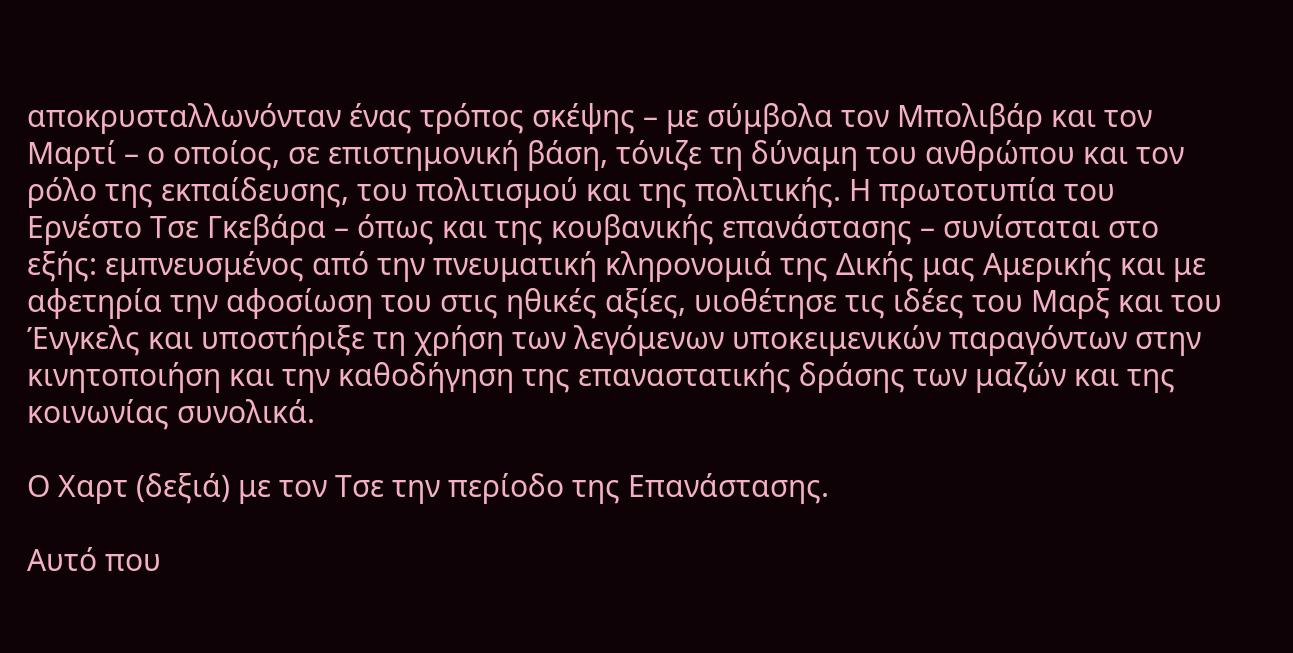αποκρυσταλλωνόνταν ένας τρόπος σκέψης – με σύμβολα τον Μπολιβάρ και τον Μαρτί – ο οποίος, σε επιστημονική βάση, τόνιζε τη δύναμη του ανθρώπου και τον ρόλο της εκπαίδευσης, του πολιτισμού και της πολιτικής. Η πρωτοτυπία του Ερνέστο Τσε Γκεβάρα – όπως και της κουβανικής επανάστασης – συνίσταται στο εξής: εμπνευσμένος από την πνευματική κληρονομιά της Δικής μας Αμερικής και με αφετηρία την αφοσίωση του στις ηθικές αξίες, υιοθέτησε τις ιδέες του Μαρξ και του Ένγκελς και υποστήριξε τη χρήση των λεγόμενων υποκειμενικών παραγόντων στην κινητοποιήση και την καθοδήγηση της επαναστατικής δράσης των μαζών και της κοινωνίας συνολικά.

Ο Χαρτ (δεξιά) με τον Τσε την περίοδο της Επανάστασης.

Αυτό που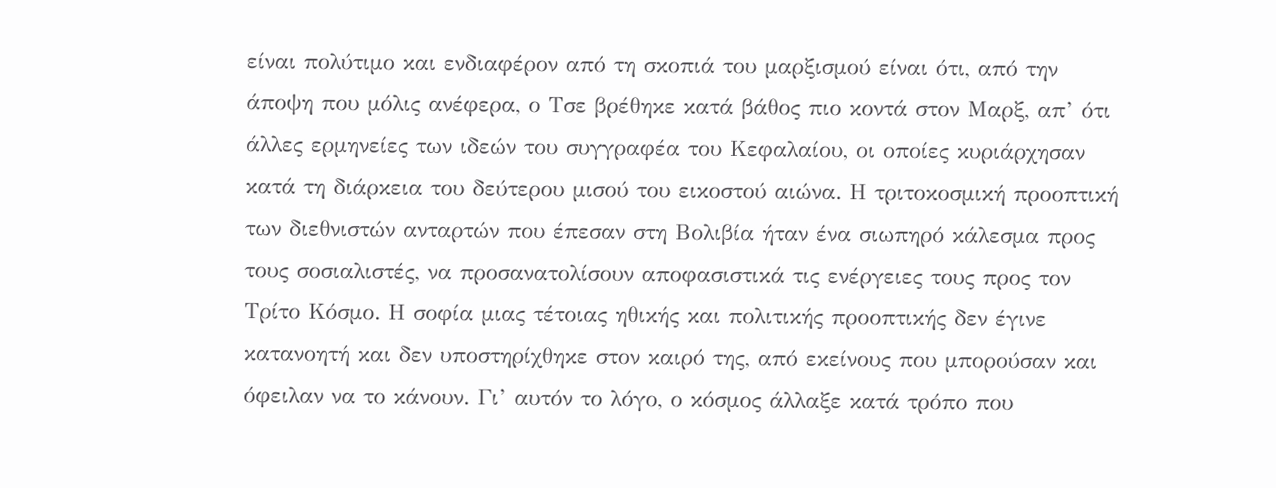είναι πολύτιμο και ενδιαφέρον από τη σκοπιά του μαρξισμού είναι ότι, από την άποψη που μόλις ανέφερα, ο Τσε βρέθηκε κατά βάθος πιο κοντά στον Μαρξ, απ’ ότι άλλες ερμηνείες των ιδεών του συγγραφέα του Κεφαλαίου, οι οποίες κυριάρχησαν κατά τη διάρκεια του δεύτερου μισού του εικοστού αιώνα. Η τριτοκοσμική προοπτική των διεθνιστών ανταρτών που έπεσαν στη Βολιβία ήταν ένα σιωπηρό κάλεσμα προς τους σοσιαλιστές, να προσανατολίσουν αποφασιστικά τις ενέργειες τους προς τον Τρίτο Κόσμο. Η σοφία μιας τέτοιας ηθικής και πολιτικής προοπτικής δεν έγινε κατανοητή και δεν υποστηρίχθηκε στον καιρό της, από εκείνους που μπορούσαν και όφειλαν να το κάνουν. Γι’ αυτόν το λόγο, ο κόσμος άλλαξε κατά τρόπο που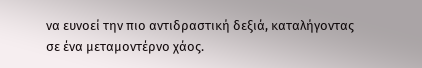να ευνοεί την πιο αντιδραστική δεξιά, καταλήγοντας σε ένα μεταμοντέρνο χάος.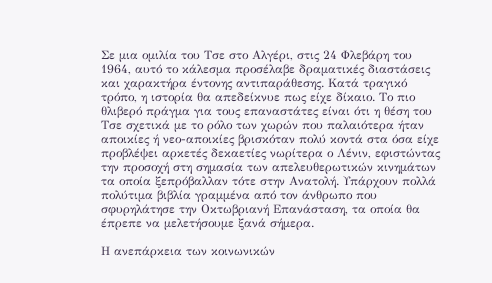Σε μια ομιλία του Τσε στο Αλγέρι, στις 24 Φλεβάρη του 1964, αυτό το κάλεσμα προσέλαβε δραματικές διαστάσεις και χαρακτήρα έντονης αντιπαράθεσης. Κατά τραγικό τρόπο, η ιστορία θα απεδείκνυε πως είχε δίκαιο. Το πιο θλιβερό πράγμα για τους επαναστάτες είναι ότι η θέση του Τσε σχετικά με το ρόλο των χωρών που παλαιότερα ήταν αποικίες ή νεο-αποικίες βρισκόταν πολύ κοντά στα όσα είχε προβλέψει αρκετές δεκαετίες νωρίτερα ο Λένιν, εφιστώντας την προσοχή στη σημασία των απελευθερωτικών κινημάτων τα οποία ξεπρόβαλλαν τότε στην Ανατολή. Υπάρχουν πολλά πολύτιμα βιβλία γραμμένα από τον άνθρωπο που σφυρηλάτησε την Οκτωβριανή Επανάσταση, τα οποία θα έπρεπε να μελετήσουμε ξανά σήμερα.

Η ανεπάρκεια των κοινωνικών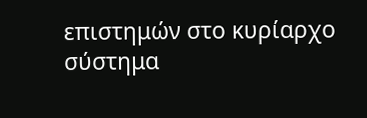επιστημών στο κυρίαρχο σύστημα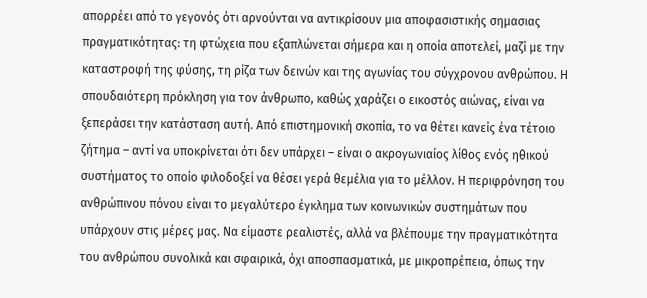απορρέει από το γεγονός ότι αρνούνται να αντικρίσουν μια αποφασιστικής σημασιας πραγματικότητας: τη φτώχεια που εξαπλώνεται σήμερα και η οποία αποτελεί, μαζί με την καταστροφή της φύσης, τη ρίζα των δεινών και της αγωνίας του σύγχρονου ανθρώπου. Η σπουδαιότερη πρόκληση για τον άνθρωπο, καθώς χαράζει ο εικοστός αιώνας, είναι να ξεπεράσει την κατάσταση αυτή. Από επιστημονική σκοπία, το να θέτει κανείς ένα τέτοιο ζήτημα – αντί να υποκρίνεται ότι δεν υπάρχει – είναι ο ακρογωνιαίος λίθος ενός ηθικού συστήματος το οποίο φιλοδοξεί να θέσει γερά θεμέλια για το μέλλον. Η περιφρόνηση του ανθρώπινου πόνου είναι το μεγαλύτερο έγκλημα των κοινωνικών συστημάτων που υπάρχουν στις μέρες μας. Να είμαστε ρεαλιστές, αλλά να βλέπουμε την πραγματικότητα του ανθρώπου συνολικά και σφαιρικά, όχι αποσπασματικά, με μικροπρέπεια, όπως την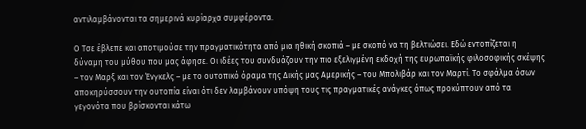αντιλαμβάνονται τα σημερινά κυρίαρχα συμφέροντα.

Ο Τσε έβλεπε και αποτιμούσε την πραγματικότητα από μια ηθική σκοπιά – με σκοπό να τη βελτιώσει. Εδώ εντοπίζεται η δύναμη του μύθου που μας άφησε. Οι ιδέες του συνδυάζουν την πιο εξελιγμένη εκδοχή της ευρωπαϊκής φιλοσοφικής σκέψης – τον Μαρξ και τον Ένγκελς – με το ουτοπικό όραμα της Δικής μας Αμερικής – του Μπολιβάρ και τον Μαρτί. Το σφάλμα όσων αποκηρύσσουν την ουτοπία είναι ότι δεν λαμβάνουν υπόψη τους τις πραγματικές ανάγκες όπως προκύπτουν από τα γεγονότα που βρίσκονται κάτω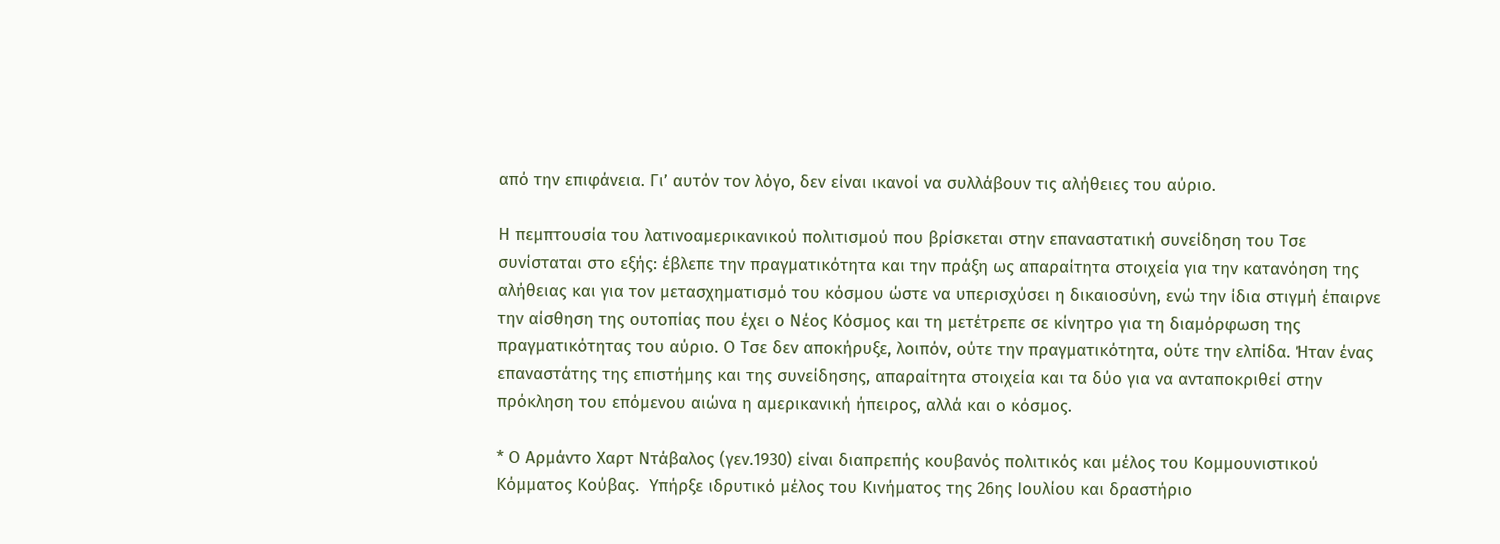από την επιφάνεια. Γι’ αυτόν τον λόγο, δεν είναι ικανοί να συλλάβουν τις αλήθειες του αύριο.

Η πεμπτουσία του λατινοαμερικανικού πολιτισμού που βρίσκεται στην επαναστατική συνείδηση του Τσε συνίσταται στο εξής: έβλεπε την πραγματικότητα και την πράξη ως απαραίτητα στοιχεία για την κατανόηση της αλήθειας και για τον μετασχηματισμό του κόσμου ώστε να υπερισχύσει η δικαιοσύνη, ενώ την ίδια στιγμή έπαιρνε την αίσθηση της ουτοπίας που έχει ο Νέος Κόσμος και τη μετέτρεπε σε κίνητρο για τη διαμόρφωση της πραγματικότητας του αύριο. Ο Τσε δεν αποκήρυξε, λοιπόν, ούτε την πραγματικότητα, ούτε την ελπίδα. Ήταν ένας επαναστάτης της επιστήμης και της συνείδησης, απαραίτητα στοιχεία και τα δύο για να ανταποκριθεί στην πρόκληση του επόμενου αιώνα η αμερικανική ήπειρος, αλλά και ο κόσμος.

* Ο Αρμάντο Χαρτ Ντάβαλος (γεν.1930) είναι διαπρεπής κουβανός πολιτικός και μέλος του Κομμουνιστικού Κόμματος Κούβας.  Υπήρξε ιδρυτικό μέλος του Κινήματος της 26ης Ιουλίου και δραστήριο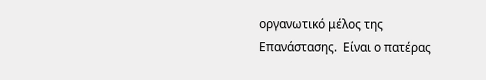οργανωτικό μέλος της Επανάστασης.  Είναι ο πατέρας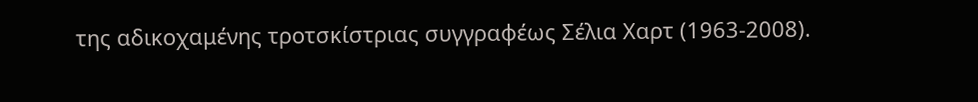της αδικοχαμένης τροτσκίστριας συγγραφέως Σέλια Χαρτ (1963-2008).